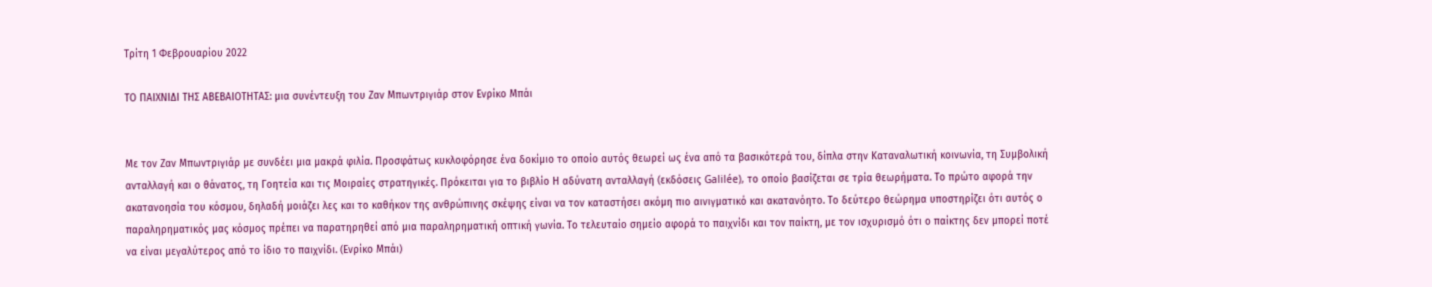Τρίτη 1 Φεβρουαρίου 2022

ΤΟ ΠΑΙΧΝΙΔΙ ΤΗΣ ΑΒΕΒΑΙΟΤΗΤΑΣ: μια συνέντευξη του Ζαν Μπωντριγιάρ στον Ενρίκο Μπάι


Με τον Ζαν Μπωντριγιάρ με συνδέει μια μακρά φιλία. Προσφάτως κυκλοφόρησε ένα δοκίμιο το οποίο αυτός θεωρεί ως ένα από τα βασικότερά του, δίπλα στην Καταναλωτική κοινωνία, τη Συμβολική ανταλλαγή και ο θάνατος, τη Γοητεία και τις Μοιραίες στρατηγικές. Πρόκειται για το βιβλίο Η αδύνατη ανταλλαγή (εκδόσεις Galilée), το οποίο βασίζεται σε τρία θεωρήματα. Το πρώτο αφορά την ακατανοησία του κόσμου, δηλαδή μοιάζει λες και το καθήκον της ανθρώπινης σκέψης είναι να τον καταστήσει ακόμη πιο αινιγματικό και ακατανόητο. Το δεύτερο θεώρημα υποστηρίζει ότι αυτός ο παραληρηματικός μας κόσμος πρέπει να παρατηρηθεί από μια παραληρηματική οπτική γωνία. Το τελευταίο σημείο αφορά το παιχνίδι και τον παίκτη, με τον ισχυρισμό ότι ο παίκτης δεν μπορεί ποτέ να είναι μεγαλύτερος από το ίδιο το παιχνίδι. (Ενρίκο Μπάι)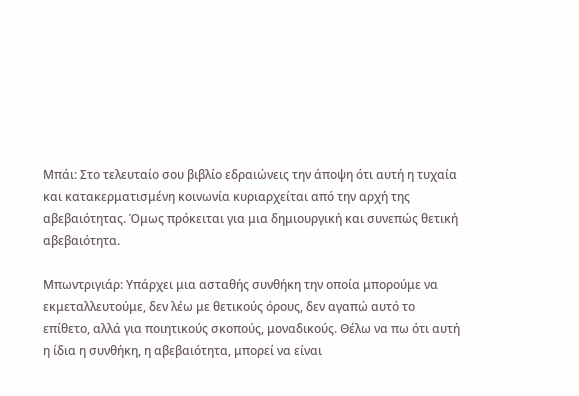Μπάι: Στο τελευταίο σου βιβλίο εδραιώνεις την άποψη ότι αυτή η τυχαία και κατακερματισμένη κοινωνία κυριαρχείται από την αρχή της αβεβαιότητας. Όμως πρόκειται για μια δημιουργική και συνεπώς θετική αβεβαιότητα.

Μπωντριγιάρ: Υπάρχει μια ασταθής συνθήκη την οποία μπορούμε να εκμεταλλευτούμε, δεν λέω με θετικούς όρους, δεν αγαπώ αυτό το επίθετο, αλλά για ποιητικούς σκοπούς, μοναδικούς. Θέλω να πω ότι αυτή η ίδια η συνθήκη, η αβεβαιότητα, μπορεί να είναι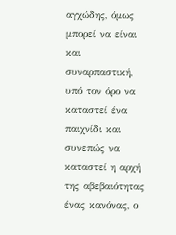αγχώδης, όμως μπορεί να είναι και συναρπαστική, υπό τον όρο να καταστεί ένα παιχνίδι και συνεπώς να καταστεί η αρχή της αβεβαιότητας ένας κανόνας, ο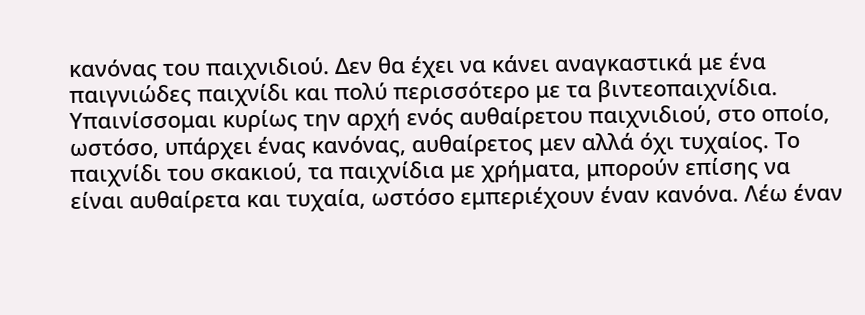κανόνας του παιχνιδιού. Δεν θα έχει να κάνει αναγκαστικά με ένα παιγνιώδες παιχνίδι και πολύ περισσότερο με τα βιντεοπαιχνίδια. Υπαινίσσομαι κυρίως την αρχή ενός αυθαίρετου παιχνιδιού, στο οποίο, ωστόσο, υπάρχει ένας κανόνας, αυθαίρετος μεν αλλά όχι τυχαίος. Το παιχνίδι του σκακιού, τα παιχνίδια με χρήματα, μπορούν επίσης να είναι αυθαίρετα και τυχαία, ωστόσο εμπεριέχουν έναν κανόνα. Λέω έναν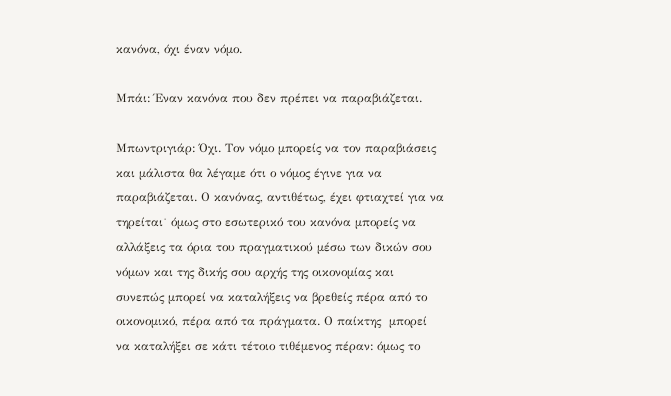κανόνα, όχι έναν νόμο.

Μπάι: Έναν κανόνα που δεν πρέπει να παραβιάζεται.

Μπωντριγιάρ: Όχι. Τον νόμο μπορείς να τον παραβιάσεις και μάλιστα θα λέγαμε ότι ο νόμος έγινε για να παραβιάζεται. Ο κανόνας, αντιθέτως, έχει φτιαχτεί για να τηρείται˙ όμως στο εσωτερικό του κανόνα μπορείς να αλλάξεις τα όρια του πραγματικού μέσω των δικών σου νόμων και της δικής σου αρχής της οικονομίας και συνεπώς μπορεί να καταλήξεις να βρεθείς πέρα από το οικονομικό, πέρα από τα πράγματα. Ο παίκτης  μπορεί να καταλήξει σε κάτι τέτοιο τιθέμενος πέραν: όμως το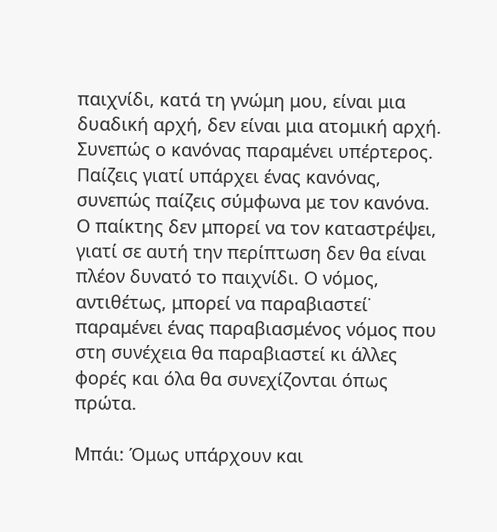παιχνίδι, κατά τη γνώμη μου, είναι μια δυαδική αρχή, δεν είναι μια ατομική αρχή. Συνεπώς ο κανόνας παραμένει υπέρτερος. Παίζεις γιατί υπάρχει ένας κανόνας, συνεπώς παίζεις σύμφωνα με τον κανόνα. Ο παίκτης δεν μπορεί να τον καταστρέψει, γιατί σε αυτή την περίπτωση δεν θα είναι πλέον δυνατό το παιχνίδι. Ο νόμος, αντιθέτως, μπορεί να παραβιαστεί˙ παραμένει ένας παραβιασμένος νόμος που στη συνέχεια θα παραβιαστεί κι άλλες φορές και όλα θα συνεχίζονται όπως πρώτα.

Μπάι: Όμως υπάρχουν και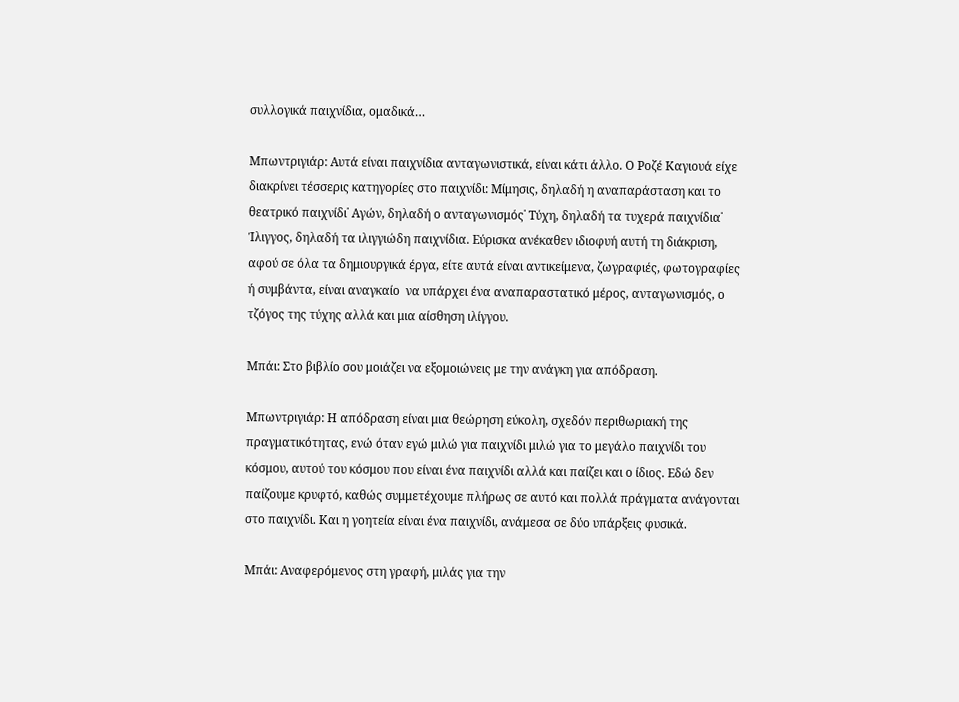συλλογικά παιχνίδια, ομαδικά…

Μπωντριγιάρ: Αυτά είναι παιχνίδια ανταγωνιστικά, είναι κάτι άλλο. Ο Ροζέ Καγιουά είχε διακρίνει τέσσερις κατηγορίες στο παιχνίδι: Μίμησις, δηλαδή η αναπαράσταση και το θεατρικό παιχνίδι˙ Αγών, δηλαδή ο ανταγωνισμός˙ Τύχη, δηλαδή τα τυχερά παιχνίδια˙ Ίλιγγος, δηλαδή τα ιλιγγιώδη παιχνίδια. Εύρισκα ανέκαθεν ιδιοφυή αυτή τη διάκριση, αφού σε όλα τα δημιουργικά έργα, είτε αυτά είναι αντικείμενα, ζωγραφιές, φωτογραφίες ή συμβάντα, είναι αναγκαίο  να υπάρχει ένα αναπαραστατικό μέρος, ανταγωνισμός, ο τζόγος της τύχης αλλά και μια αίσθηση ιλίγγου.

Μπάι: Στο βιβλίο σου μοιάζει να εξομοιώνεις με την ανάγκη για απόδραση.

Μπωντριγιάρ: Η απόδραση είναι μια θεώρηση εύκολη, σχεδόν περιθωριακή της πραγματικότητας, ενώ όταν εγώ μιλώ για παιχνίδι μιλώ για το μεγάλο παιχνίδι του κόσμου, αυτού του κόσμου που είναι ένα παιχνίδι αλλά και παίζει και ο ίδιος. Εδώ δεν παίζουμε κρυφτό, καθώς συμμετέχουμε πλήρως σε αυτό και πολλά πράγματα ανάγονται στο παιχνίδι. Και η γοητεία είναι ένα παιχνίδι, ανάμεσα σε δύο υπάρξεις φυσικά.

Μπάι: Αναφερόμενος στη γραφή, μιλάς για την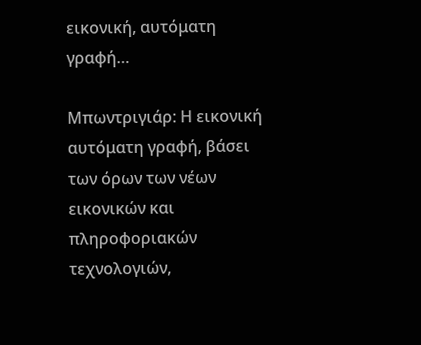εικονική, αυτόματη γραφή…

Μπωντριγιάρ: Η εικονική αυτόματη γραφή, βάσει των όρων των νέων εικονικών και πληροφοριακών τεχνολογιών,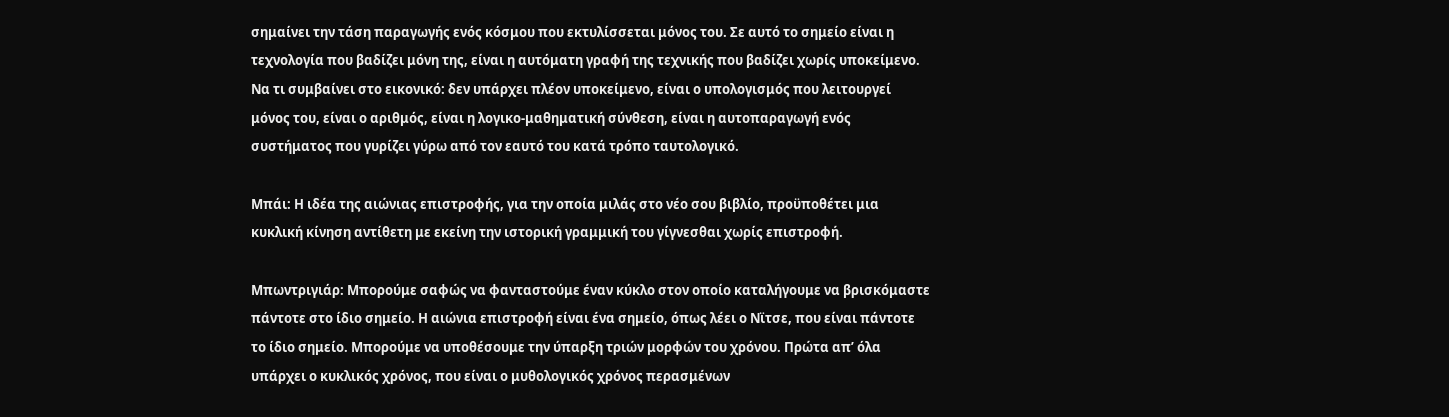σημαίνει την τάση παραγωγής ενός κόσμου που εκτυλίσσεται μόνος του. Σε αυτό το σημείο είναι η τεχνολογία που βαδίζει μόνη της, είναι η αυτόματη γραφή της τεχνικής που βαδίζει χωρίς υποκείμενο. Να τι συμβαίνει στο εικονικό: δεν υπάρχει πλέον υποκείμενο, είναι ο υπολογισμός που λειτουργεί μόνος του, είναι ο αριθμός, είναι η λογικο-μαθηματική σύνθεση, είναι η αυτοπαραγωγή ενός συστήματος που γυρίζει γύρω από τον εαυτό του κατά τρόπο ταυτολογικό.

Μπάι: Η ιδέα της αιώνιας επιστροφής, για την οποία μιλάς στο νέο σου βιβλίο, προϋποθέτει μια κυκλική κίνηση αντίθετη με εκείνη την ιστορική γραμμική του γίγνεσθαι χωρίς επιστροφή.

Μπωντριγιάρ: Μπορούμε σαφώς να φανταστούμε έναν κύκλο στον οποίο καταλήγουμε να βρισκόμαστε πάντοτε στο ίδιο σημείο. Η αιώνια επιστροφή είναι ένα σημείο, όπως λέει ο Νϊτσε, που είναι πάντοτε το ίδιο σημείο. Μπορούμε να υποθέσουμε την ύπαρξη τριών μορφών του χρόνου. Πρώτα απ’ όλα υπάρχει ο κυκλικός χρόνος, που είναι ο μυθολογικός χρόνος περασμένων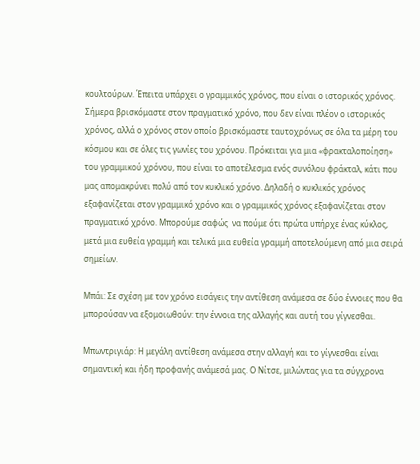κουλτούρων. Έπειτα υπάρχει ο γραμμικός χρόνος, που είναι ο ιστορικός χρόνος. Σήμερα βρισκόμαστε στον πραγματικό χρόνο, που δεν είναι πλέον ο ιστορικός χρόνος, αλλά ο χρόνος στον οποίο βρισκόμαστε ταυτοχρόνως σε όλα τα μέρη του κόσμου και σε όλες τις γωνίες του χρόνου. Πρόκειται για μια «φρακταλοποίηση» του γραμμικού χρόνου, που είναι το αποτέλεσμα ενός συνόλου φράκταλ, κάτι που μας απομακρύνει πολύ από τον κυκλικό χρόνο. Δηλαδή ο κυκλικός χρόνος εξαφανίζεται στον γραμμικό χρόνο και ο γραμμικός χρόνος εξαφανίζεται στον πραγματικό χρόνο. Μπορούμε σαφώς  να πούμε ότι πρώτα υπήρχε ένας κύκλος, μετά μια ευθεία γραμμή και τελικά μια ευθεία γραμμή αποτελούμενη από μια σειρά σημείων.

Μπάι: Σε σχέση με τον χρόνο εισάγεις την αντίθεση ανάμεσα σε δύο έννοιες που θα μπορούσαν να εξομοιωθούν: την έννοια της αλλαγής και αυτή του γίγνεσθαι.

Μπωντριγιάρ: Η μεγάλη αντίθεση ανάμεσα στην αλλαγή και το γίγνεσθαι είναι σημαντική και ήδη προφανής ανάμεσά μας. Ο Νίτσε, μιλώντας για τα σύγχρονα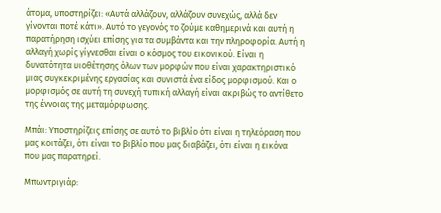άτομα, υποστηρίζει: «Αυτά αλλάζουν, αλλάζουν συνεχώς, αλλά δεν γίνονται ποτέ κάτι». Αυτό το γεγονός το ζούμε καθημερινά και αυτή η παρατήρηση ισχύει επίσης για τα συμβάντα και την πληροφορία. Αυτή η αλλαγή χωρίς γίγνεσθαι είναι ο κόσμος του εικονικού. Είναι η δυνατότητα υιοθέτησης όλων των μορφών που είναι χαρακτηριστικό μιας συγκεκριμένης εργασίας και συνιστά ένα είδος μορφισμού. Και ο μορφισμός σε αυτή τη συνεχή τυπική αλλαγή είναι ακριβώς το αντίθετο της έννοιας της μεταμόρφωσης.

Μπάι: Υποστηρίζεις επίσης σε αυτό το βιβλίο ότι είναι η τηλεόραση που μας κοιτάζει, ότι είναι το βιβλίο που μας διαβάζει, ότι είναι η εικόνα που μας παρατηρεί.

Μπωντριγιάρ: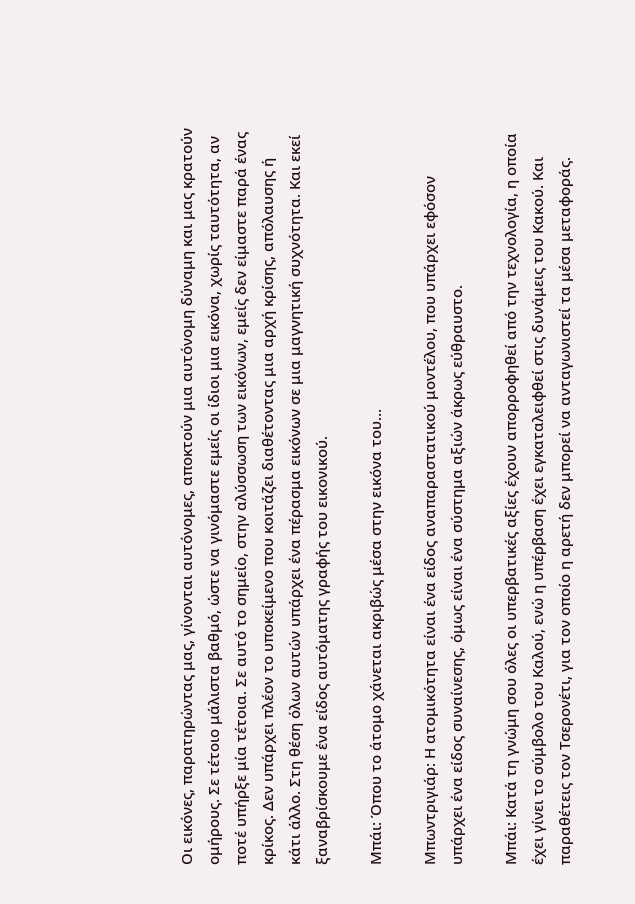Οι εικόνες, παρατηρώντας μας, γίνονται αυτόνομες, αποκτούν μια αυτόνομη δύναμη και μας κρατούν ομήρους. Σε τέτοιο μάλιστα βαθμό, ώστε να γινόμαστε εμείς οι ίδιοι μια εικόνα, χωρίς ταυτότητα, αν ποτέ υπήρξε μία τέτοια. Σε αυτό το σημείο, στην αλύσσωση των εικόνων, εμείς δεν είμαστε παρά ένας κρίκος. Δεν υπάρχει πλέον το υποκείμενο που κοιτάζει διαθέτοντας μια αρχή κρίσης, απόλαυσης ή κάτι άλλο. Στη θέση όλων αυτών υπάρχει ένα πέρασμα εικόνων σε μια μαγνητική συχνότητα. Και εκεί ξαναβρίσκουμε ένα είδος αυτόματης γραφής του εικονικού.

Μπάι: Όπου το άτομο χάνεται ακριβώς μέσα στην εικόνα του…

Μπωντριγιάρ: Η ατομικότητα είναι ένα είδος αναπαραστατικού μοντέλου, που υπάρχει εφόσον υπάρχει ένα είδος συναίνεσης, όμως είναι ένα σύστημα αξιών άκρως εύθραυστο.

Μπάι: Κατά τη γνώμη σου όλες οι υπερβατικές αξίες έχουν απορροφηθεί από την τεχνολογία, η οποία έχει γίνει το σύμβολο του Καλού, ενώ η υπέρβαση έχει εγκαταλειφθεί στις δυνάμεις του Κακού. Και παραθέτεις τον Τσερονέτι, για τον οποίο η αρετή δεν μπορεί να ανταγωνιστεί τα μέσα μεταφοράς.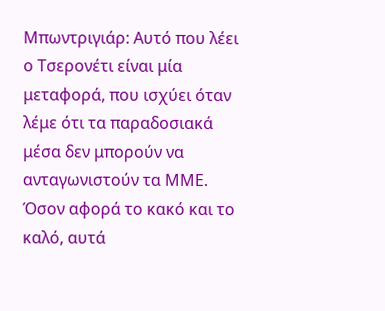Μπωντριγιάρ: Αυτό που λέει ο Τσερονέτι είναι μία μεταφορά, που ισχύει όταν λέμε ότι τα παραδοσιακά μέσα δεν μπορούν να ανταγωνιστούν τα ΜΜΕ. Όσον αφορά το κακό και το καλό, αυτά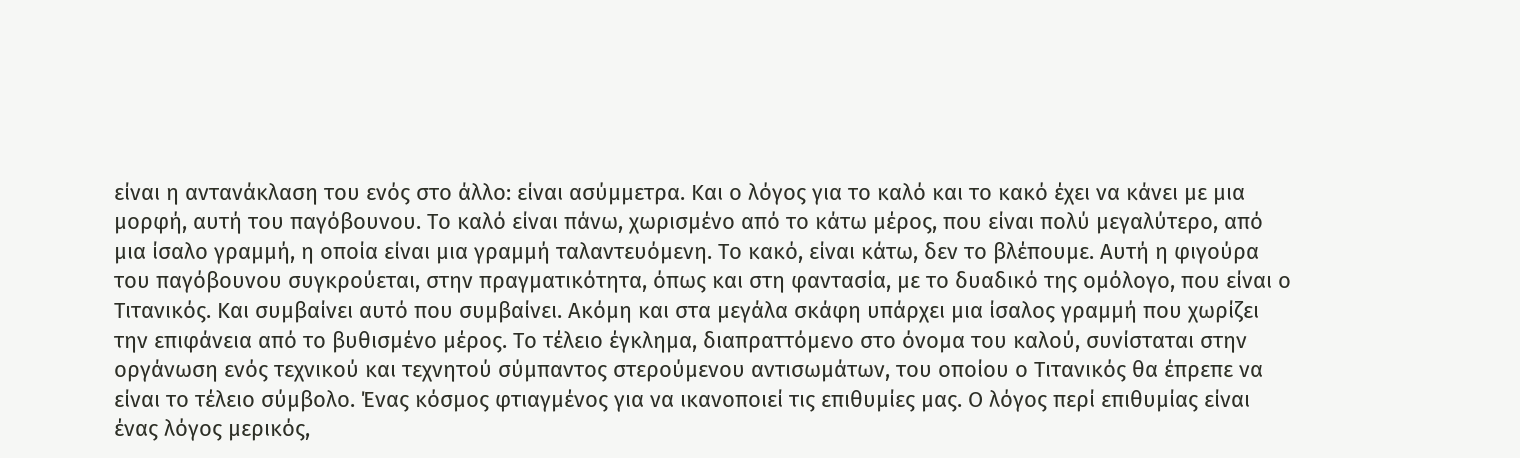είναι η αντανάκλαση του ενός στο άλλο: είναι ασύμμετρα. Και ο λόγος για το καλό και το κακό έχει να κάνει με μια μορφή, αυτή του παγόβουνου. Το καλό είναι πάνω, χωρισμένο από το κάτω μέρος, που είναι πολύ μεγαλύτερο, από μια ίσαλο γραμμή, η οποία είναι μια γραμμή ταλαντευόμενη. Το κακό, είναι κάτω, δεν το βλέπουμε. Αυτή η φιγούρα του παγόβουνου συγκρούεται, στην πραγματικότητα, όπως και στη φαντασία, με το δυαδικό της ομόλογο, που είναι ο Τιτανικός. Και συμβαίνει αυτό που συμβαίνει. Ακόμη και στα μεγάλα σκάφη υπάρχει μια ίσαλος γραμμή που χωρίζει την επιφάνεια από το βυθισμένο μέρος. Το τέλειο έγκλημα, διαπραττόμενο στο όνομα του καλού, συνίσταται στην οργάνωση ενός τεχνικού και τεχνητού σύμπαντος στερούμενου αντισωμάτων, του οποίου ο Τιτανικός θα έπρεπε να είναι το τέλειο σύμβολο. Ένας κόσμος φτιαγμένος για να ικανοποιεί τις επιθυμίες μας. Ο λόγος περί επιθυμίας είναι ένας λόγος μερικός,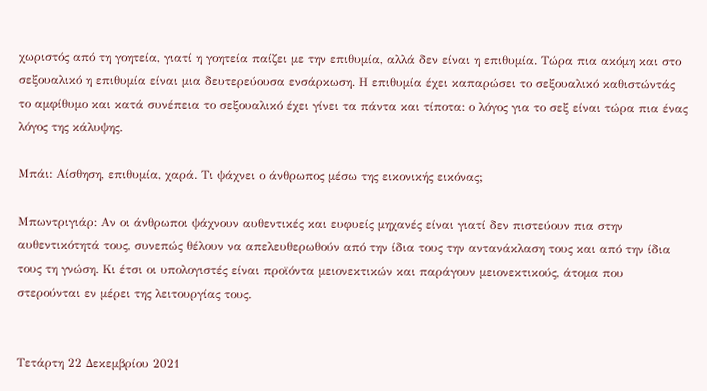χωριστός από τη γοητεία, γιατί η γοητεία παίζει με την επιθυμία, αλλά δεν είναι η επιθυμία. Τώρα πια ακόμη και στο σεξουαλικό η επιθυμία είναι μια δευτερεύουσα ενσάρκωση. Η επιθυμία έχει καπαρώσει το σεξουαλικό καθιστώντάς το αμφίθυμο και κατά συνέπεια το σεξουαλικό έχει γίνει τα πάντα και τίποτα: ο λόγος για το σεξ είναι τώρα πια ένας λόγος της κάλυψης.

Μπάι: Αίσθηση, επιθυμία, χαρά. Τι ψάχνει ο άνθρωπος μέσω της εικονικής εικόνας;

Μπωντριγιάρ: Αν οι άνθρωποι ψάχνουν αυθεντικές και ευφυείς μηχανές είναι γιατί δεν πιστεύουν πια στην αυθεντικότητά τους, συνεπώς θέλουν να απελευθερωθούν από την ίδια τους την αντανάκλαση τους και από την ίδια τους τη γνώση. Κι έτσι οι υπολογιστές είναι προϊόντα μειονεκτικών και παράγουν μειονεκτικούς, άτομα που στερούνται εν μέρει της λειτουργίας τους.


Τετάρτη 22 Δεκεμβρίου 2021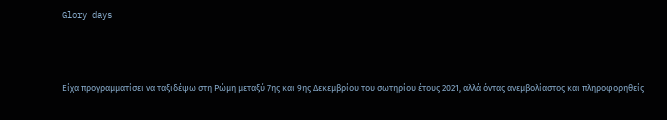Glory days



Είχα προγραμματίσει να ταξιδέψω στη Ρώμη μεταξύ 7ης και 9ης Δεκεμβρίου του σωτηρίου έτους 2021, αλλά όντας ανεμβολίαστος και πληροφορηθείς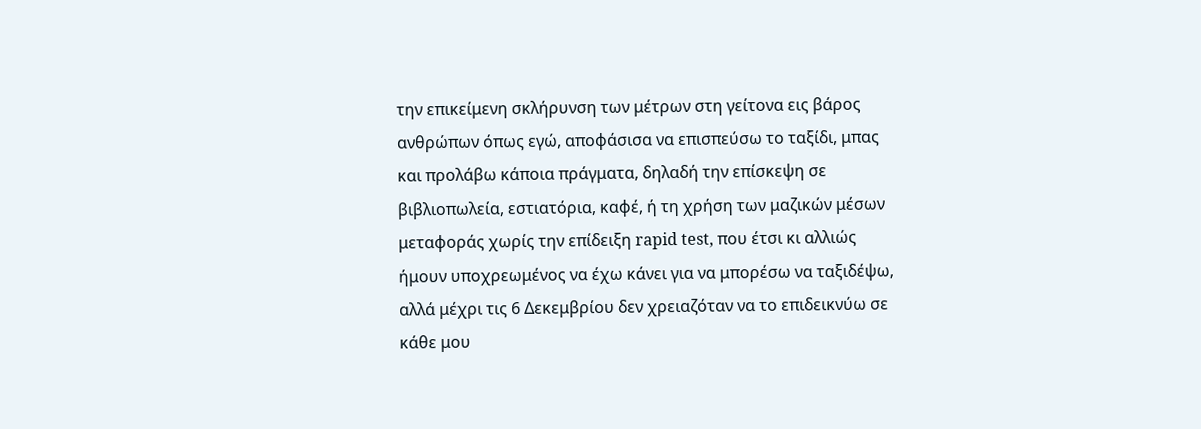την επικείμενη σκλήρυνση των μέτρων στη γείτονα εις βάρος ανθρώπων όπως εγώ, αποφάσισα να επισπεύσω το ταξίδι, μπας και προλάβω κάποια πράγματα, δηλαδή την επίσκεψη σε βιβλιοπωλεία, εστιατόρια, καφέ, ή τη χρήση των μαζικών μέσων μεταφοράς χωρίς την επίδειξη rapid test, που έτσι κι αλλιώς ήμουν υποχρεωμένος να έχω κάνει για να μπορέσω να ταξιδέψω, αλλά μέχρι τις 6 Δεκεμβρίου δεν χρειαζόταν να το επιδεικνύω σε κάθε μου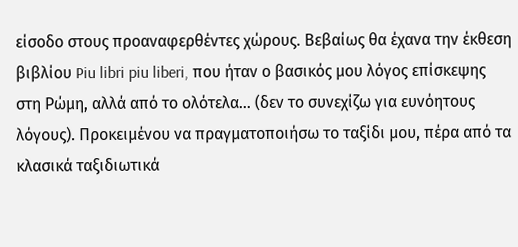είσοδο στους προαναφερθέντες χώρους. Βεβαίως θα έχανα την έκθεση βιβλίου Piu libri piu liberi, που ήταν ο βασικός μου λόγος επίσκεψης στη Ρώμη, αλλά από το ολότελα… (δεν το συνεχίζω για ευνόητους λόγους). Προκειμένου να πραγματοποιήσω το ταξίδι μου, πέρα από τα κλασικά ταξιδιωτικά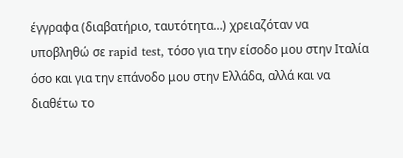έγγραφα (διαβατήριο, ταυτότητα…) χρειαζόταν να υποβληθώ σε rapid test, τόσο για την είσοδο μου στην Ιταλία όσο και για την επάνοδο μου στην Ελλάδα, αλλά και να διαθέτω το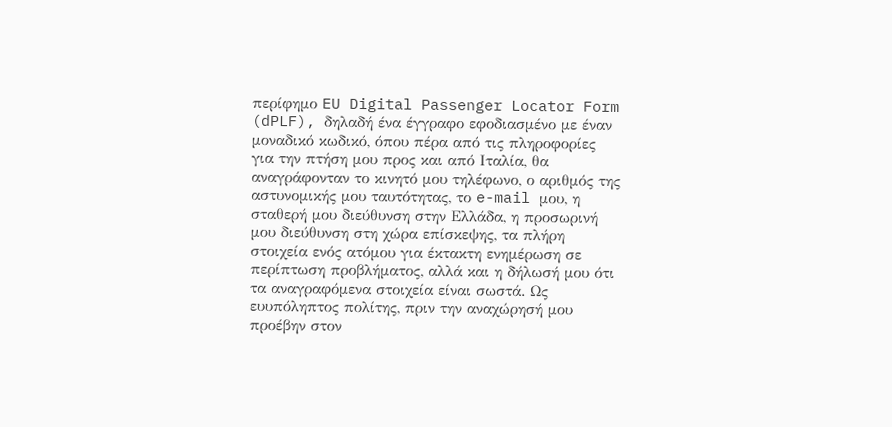περίφημο EU Digital Passenger Locator Form (dPLF), δηλαδή ένα έγγραφο εφοδιασμένο με έναν μοναδικό κωδικό, όπου πέρα από τις πληροφορίες για την πτήση μου προς και από Ιταλία, θα αναγράφονταν το κινητό μου τηλέφωνο, ο αριθμός της αστυνομικής μου ταυτότητας, το e-mail μου, η σταθερή μου διεύθυνση στην Ελλάδα, η προσωρινή μου διεύθυνση στη χώρα επίσκεψης, τα πλήρη στοιχεία ενός ατόμου για έκτακτη ενημέρωση σε περίπτωση προβλήματος, αλλά και η δήλωσή μου ότι τα αναγραφόμενα στοιχεία είναι σωστά. Ως ευυπόληπτος πολίτης, πριν την αναχώρησή μου προέβην στον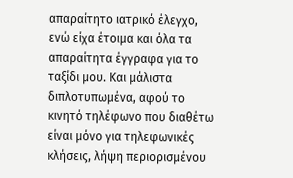απαραίτητο ιατρικό έλεγχο, ενώ είχα έτοιμα και όλα τα απαραίτητα έγγραφα για το ταξίδι μου. Και μάλιστα διπλοτυπωμένα, αφού το κινητό τηλέφωνο που διαθέτω είναι μόνο για τηλεφωνικές κλήσεις, λήψη περιορισμένου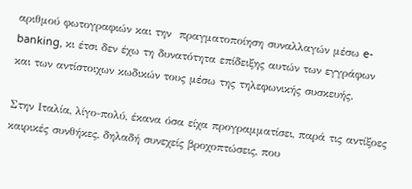αριθμού φωτογραφιών και την  πραγματοποίηση συναλλαγών μέσω e-banking, κι έτσι δεν έχω τη δυνατότητα επίδειξης αυτών των εγγράφων και των αντίστοιχων κωδικών τους μέσω της τηλεφωνικής συσκευής.

Στην Ιταλία, λίγο-πολύ, έκανα όσα είχα προγραμματίσει, παρά τις αντίξοες καιρικές συνθήκες, δηλαδή συνεχείς βροχοπτώσεις, που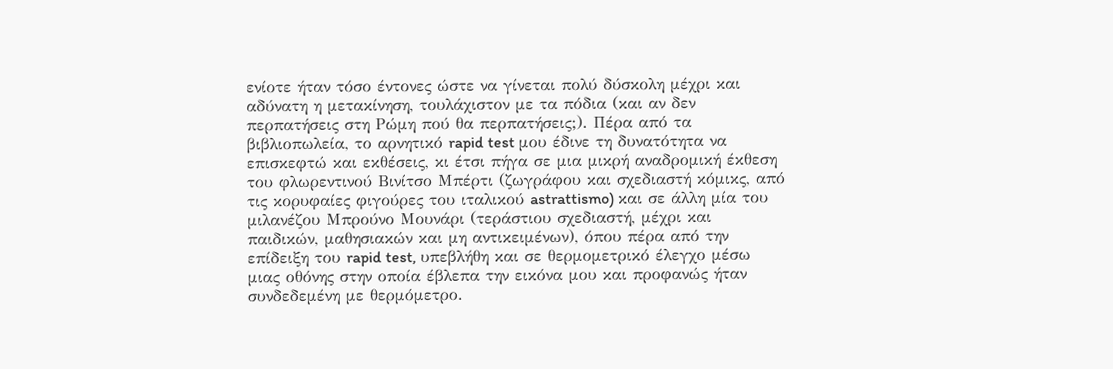ενίοτε ήταν τόσο έντονες ώστε να γίνεται πολύ δύσκολη μέχρι και αδύνατη η μετακίνηση, τουλάχιστον με τα πόδια (και αν δεν περπατήσεις στη Ρώμη πού θα περπατήσεις;). Πέρα από τα βιβλιοπωλεία, το αρνητικό rapid test μου έδινε τη δυνατότητα να επισκεφτώ και εκθέσεις, κι έτσι πήγα σε μια μικρή αναδρομική έκθεση του φλωρεντινού Βινίτσο Μπέρτι (ζωγράφου και σχεδιαστή κόμικς, από τις κορυφαίες φιγούρες του ιταλικού astrattismo) και σε άλλη μία του μιλανέζου Μπρούνο Μουνάρι (τεράστιου σχεδιαστή, μέχρι και παιδικών, μαθησιακών και μη αντικειμένων), όπου πέρα από την επίδειξη του rapid test, υπεβλήθη και σε θερμομετρικό έλεγχο μέσω μιας οθόνης στην οποία έβλεπα την εικόνα μου και προφανώς ήταν συνδεδεμένη με θερμόμετρο.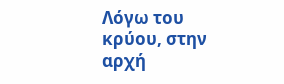Λόγω του κρύου, στην αρχή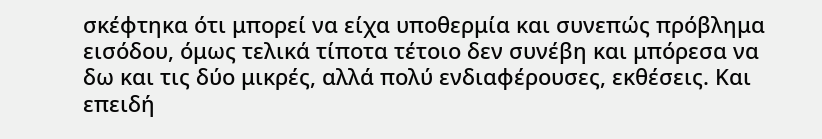σκέφτηκα ότι μπορεί να είχα υποθερμία και συνεπώς πρόβλημα εισόδου, όμως τελικά τίποτα τέτοιο δεν συνέβη και μπόρεσα να δω και τις δύο μικρές, αλλά πολύ ενδιαφέρουσες, εκθέσεις. Και επειδή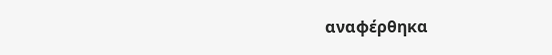αναφέρθηκα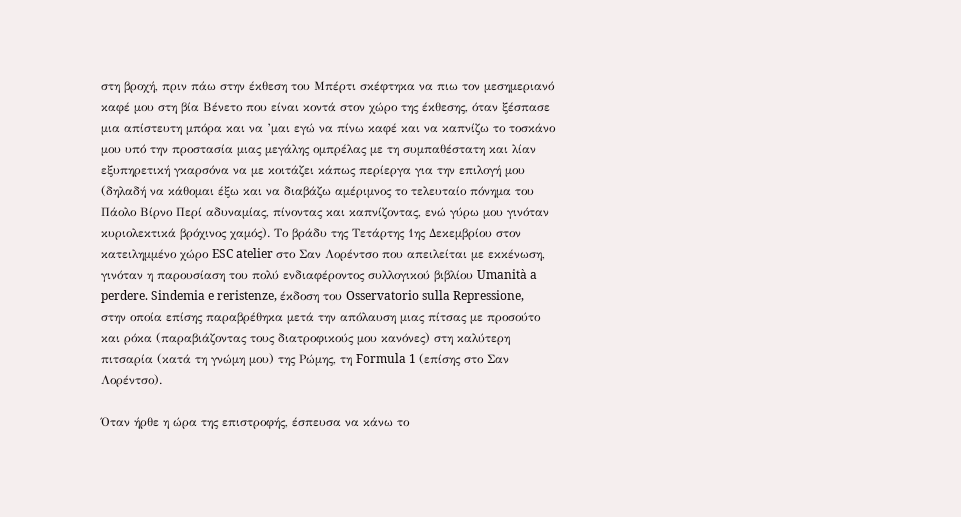στη βροχή, πριν πάω στην έκθεση του Μπέρτι σκέφτηκα να πιω τον μεσημεριανό καφέ μου στη βία Βένετο που είναι κοντά στον χώρο της έκθεσης, όταν ξέσπασε μια απίστευτη μπόρα και να ’μαι εγώ να πίνω καφέ και να καπνίζω το τοσκάνο μου υπό την προστασία μιας μεγάλης ομπρέλας με τη συμπαθέστατη και λίαν εξυπηρετική γκαρσόνα να με κοιτάζει κάπως περίεργα για την επιλογή μου (δηλαδή να κάθομαι έξω και να διαβάζω αμέριμνος το τελευταίο πόνημα του Πάολο Βίρνο Περί αδυναμίας, πίνοντας και καπνίζοντας, ενώ γύρω μου γινόταν κυριολεκτικά βρόχινος χαμός). Το βράδυ της Τετάρτης 1ης Δεκεμβρίου στον κατειλημμένο χώρο ESC atelier στο Σαν Λορέντσο που απειλείται με εκκένωση, γινόταν η παρουσίαση του πολύ ενδιαφέροντος συλλογικού βιβλίου Umanità a perdere. Sindemia e reristenze, έκδοση του Osservatorio sulla Repressione, στην οποία επίσης παραβρέθηκα μετά την απόλαυση μιας πίτσας με προσούτο και ρόκα (παραβιάζοντας τους διατροφικούς μου κανόνες) στη καλύτερη πιτσαρία (κατά τη γνώμη μου) της Ρώμης, τη Formula 1 (επίσης στο Σαν Λορέντσο).

Όταν ήρθε η ώρα της επιστροφής, έσπευσα να κάνω το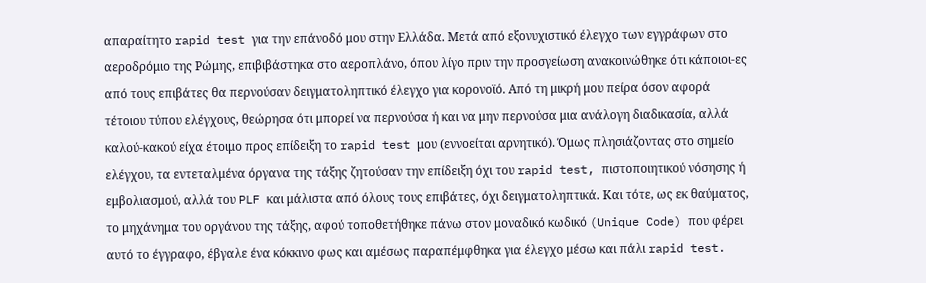απαραίτητο rapid test για την επάνοδό μου στην Ελλάδα. Μετά από εξονυχιστικό έλεγχο των εγγράφων στο αεροδρόμιο της Ρώμης, επιβιβάστηκα στο αεροπλάνο, όπου λίγο πριν την προσγείωση ανακοινώθηκε ότι κάποιοι-ες από τους επιβάτες θα περνούσαν δειγματοληπτικό έλεγχο για κορονοϊό. Από τη μικρή μου πείρα όσον αφορά τέτοιου τύπου ελέγχους, θεώρησα ότι μπορεί να περνούσα ή και να μην περνούσα μια ανάλογη διαδικασία, αλλά καλού-κακού είχα έτοιμο προς επίδειξη το rapid test μου (εννοείται αρνητικό). Όμως πλησιάζοντας στο σημείο ελέγχου, τα εντεταλμένα όργανα της τάξης ζητούσαν την επίδειξη όχι του rapid test, πιστοποιητικού νόσησης ή εμβολιασμού, αλλά του PLF και μάλιστα από όλους τους επιβάτες, όχι δειγματοληπτικά. Και τότε, ως εκ θαύματος, το μηχάνημα του οργάνου της τάξης, αφού τοποθετήθηκε πάνω στον μοναδικό κωδικό (Unique Code) που φέρει αυτό το έγγραφο, έβγαλε ένα κόκκινο φως και αμέσως παραπέμφθηκα για έλεγχο μέσω και πάλι rapid test.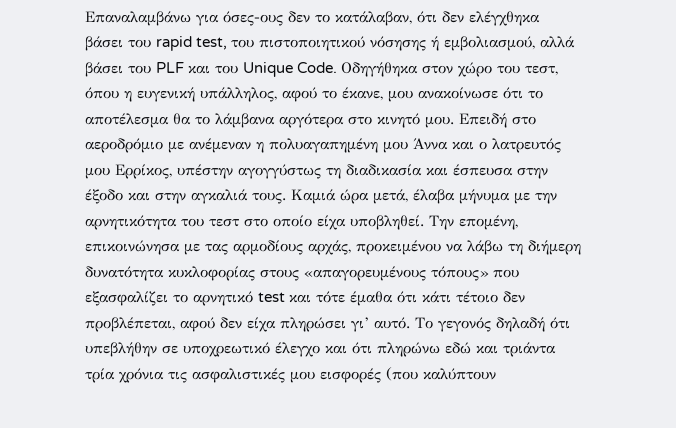Επαναλαμβάνω για όσες-ους δεν το κατάλαβαν, ότι δεν ελέγχθηκα βάσει του rapid test, του πιστοποιητικού νόσησης ή εμβολιασμού, αλλά βάσει του PLF και του Unique Code. Οδηγήθηκα στον χώρο του τεστ, όπου η ευγενική υπάλληλος, αφού το έκανε, μου ανακοίνωσε ότι το αποτέλεσμα θα το λάμβανα αργότερα στο κινητό μου. Επειδή στο αεροδρόμιο με ανέμεναν η πολυαγαπημένη μου Άννα και ο λατρευτός μου Ερρίκος, υπέστην αγογγύστως τη διαδικασία και έσπευσα στην έξοδο και στην αγκαλιά τους. Καμιά ώρα μετά, έλαβα μήνυμα με την αρνητικότητα του τεστ στο οποίο είχα υποβληθεί. Την επομένη, επικοινώνησα με τας αρμοδίους αρχάς, προκειμένου να λάβω τη διήμερη δυνατότητα κυκλοφορίας στους «απαγορευμένους τόπους» που εξασφαλίζει το αρνητικό test και τότε έμαθα ότι κάτι τέτοιο δεν προβλέπεται, αφού δεν είχα πληρώσει γι’ αυτό. Το γεγονός δηλαδή ότι υπεβλήθην σε υποχρεωτικό έλεγχο και ότι πληρώνω εδώ και τριάντα τρία χρόνια τις ασφαλιστικές μου εισφορές (που καλύπτουν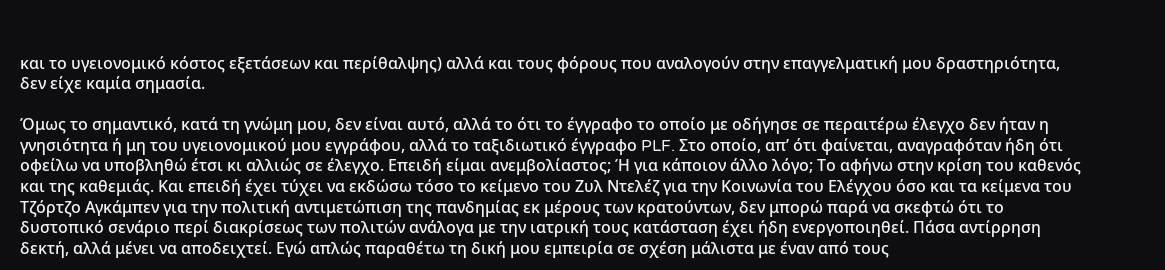και το υγειονομικό κόστος εξετάσεων και περίθαλψης) αλλά και τους φόρους που αναλογούν στην επαγγελματική μου δραστηριότητα, δεν είχε καμία σημασία.

Όμως το σημαντικό, κατά τη γνώμη μου, δεν είναι αυτό, αλλά το ότι το έγγραφο το οποίο με οδήγησε σε περαιτέρω έλεγχο δεν ήταν η γνησιότητα ή μη του υγειονομικού μου εγγράφου, αλλά το ταξιδιωτικό έγγραφο PLF. Στο οποίο, απ’ ότι φαίνεται, αναγραφόταν ήδη ότι οφείλω να υποβληθώ έτσι κι αλλιώς σε έλεγχο. Επειδή είμαι ανεμβολίαστος; Ή για κάποιον άλλο λόγο; Το αφήνω στην κρίση του καθενός και της καθεμιάς. Και επειδή έχει τύχει να εκδώσω τόσο το κείμενο του Ζυλ Ντελέζ για την Κοινωνία του Ελέγχου όσο και τα κείμενα του Τζόρτζο Αγκάμπεν για την πολιτική αντιμετώπιση της πανδημίας εκ μέρους των κρατούντων, δεν μπορώ παρά να σκεφτώ ότι το δυστοπικό σενάριο περί διακρίσεως των πολιτών ανάλογα με την ιατρική τους κατάσταση έχει ήδη ενεργοποιηθεί. Πάσα αντίρρηση δεκτή, αλλά μένει να αποδειχτεί. Εγώ απλώς παραθέτω τη δική μου εμπειρία σε σχέση μάλιστα με έναν από τους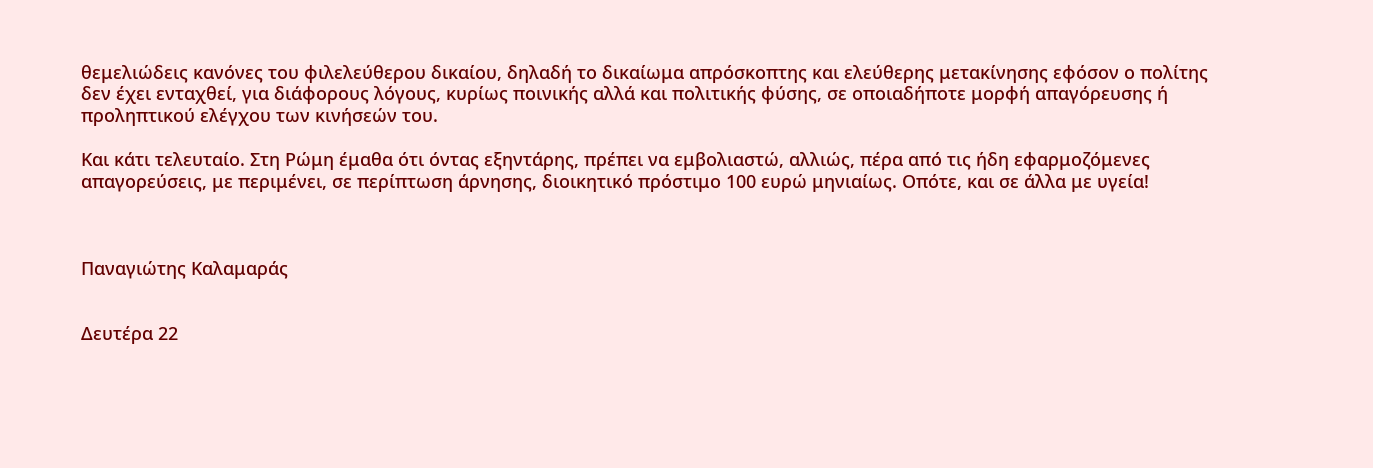θεμελιώδεις κανόνες του φιλελεύθερου δικαίου, δηλαδή το δικαίωμα απρόσκοπτης και ελεύθερης μετακίνησης εφόσον ο πολίτης δεν έχει ενταχθεί, για διάφορους λόγους, κυρίως ποινικής αλλά και πολιτικής φύσης, σε οποιαδήποτε μορφή απαγόρευσης ή προληπτικού ελέγχου των κινήσεών του.

Και κάτι τελευταίο. Στη Ρώμη έμαθα ότι όντας εξηντάρης, πρέπει να εμβολιαστώ, αλλιώς, πέρα από τις ήδη εφαρμοζόμενες απαγορεύσεις, με περιμένει, σε περίπτωση άρνησης, διοικητικό πρόστιμο 100 ευρώ μηνιαίως. Οπότε, και σε άλλα με υγεία!



Παναγιώτης Καλαμαράς


Δευτέρα 22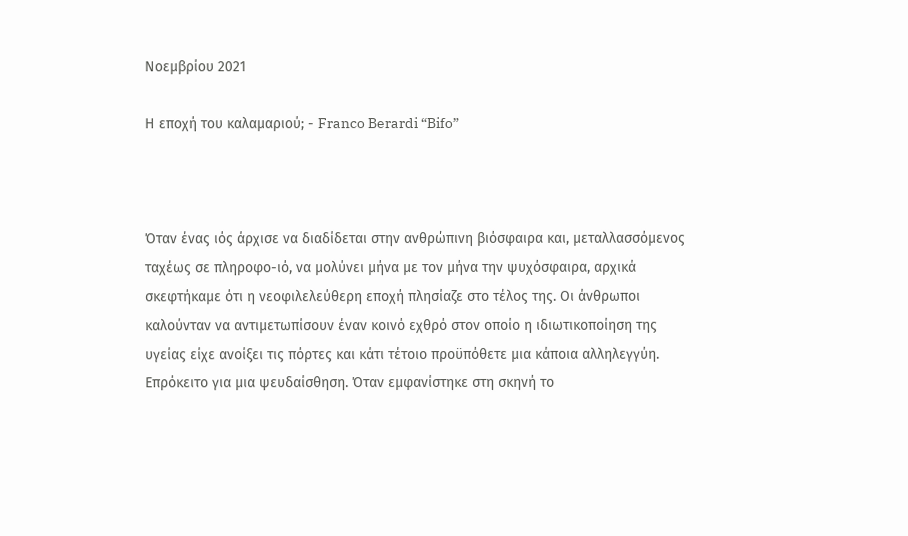Νοεμβρίου 2021

Η εποχή του καλαμαριού; - Franco Berardi “Bifo”



Όταν ένας ιός άρχισε να διαδίδεται στην ανθρώπινη βιόσφαιρα και, μεταλλασσόμενος ταχέως σε πληροφο-ιό, να μολύνει μήνα με τον μήνα την ψυχόσφαιρα, αρχικά σκεφτήκαμε ότι η νεοφιλελεύθερη εποχή πλησίαζε στο τέλος της. Οι άνθρωποι καλούνταν να αντιμετωπίσουν έναν κοινό εχθρό στον οποίο η ιδιωτικοποίηση της υγείας είχε ανοίξει τις πόρτες και κάτι τέτοιο προϋπόθετε μια κάποια αλληλεγγύη. Επρόκειτο για μια ψευδαίσθηση. Όταν εμφανίστηκε στη σκηνή το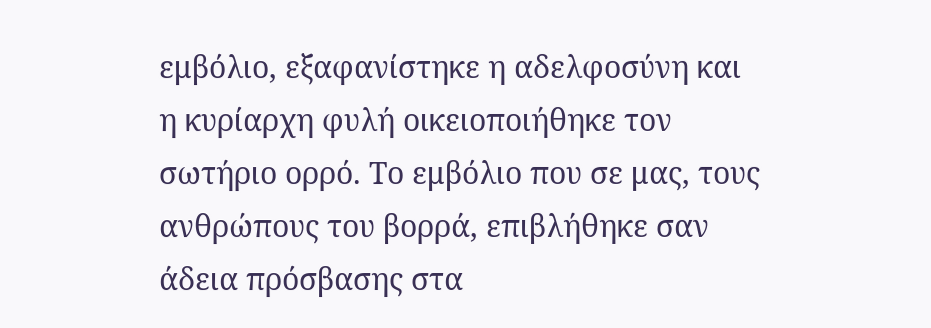εμβόλιο, εξαφανίστηκε η αδελφοσύνη και η κυρίαρχη φυλή οικειοποιήθηκε τον σωτήριο ορρό. Το εμβόλιο που σε μας, τους ανθρώπους του βορρά, επιβλήθηκε σαν άδεια πρόσβασης στα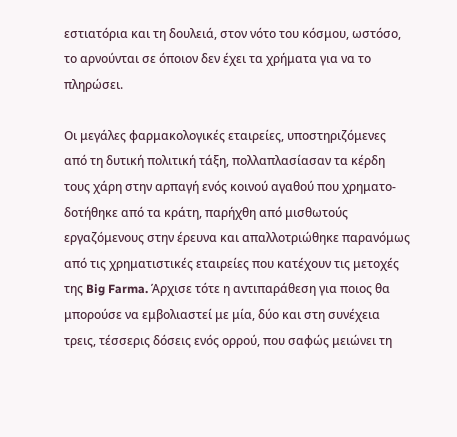εστιατόρια και τη δουλειά, στον νότο του κόσμου, ωστόσο, το αρνούνται σε όποιον δεν έχει τα χρήματα για να το πληρώσει.

Οι μεγάλες φαρμακολογικές εταιρείες, υποστηριζόμενες από τη δυτική πολιτική τάξη, πολλαπλασίασαν τα κέρδη τους χάρη στην αρπαγή ενός κοινού αγαθού που χρηματο-δοτήθηκε από τα κράτη, παρήχθη από μισθωτούς εργαζόμενους στην έρευνα και απαλλοτριώθηκε παρανόμως από τις χρηματιστικές εταιρείες που κατέχουν τις μετοχές της Big Farma. Άρχισε τότε η αντιπαράθεση για ποιος θα μπορούσε να εμβολιαστεί με μία, δύο και στη συνέχεια τρεις, τέσσερις δόσεις ενός ορρού, που σαφώς μειώνει τη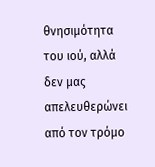θνησιμότητα του ιού, αλλά δεν μας απελευθερώνει από τον τρόμο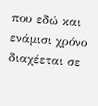που εδώ και ενάμισι χρόνο διαχέεται σε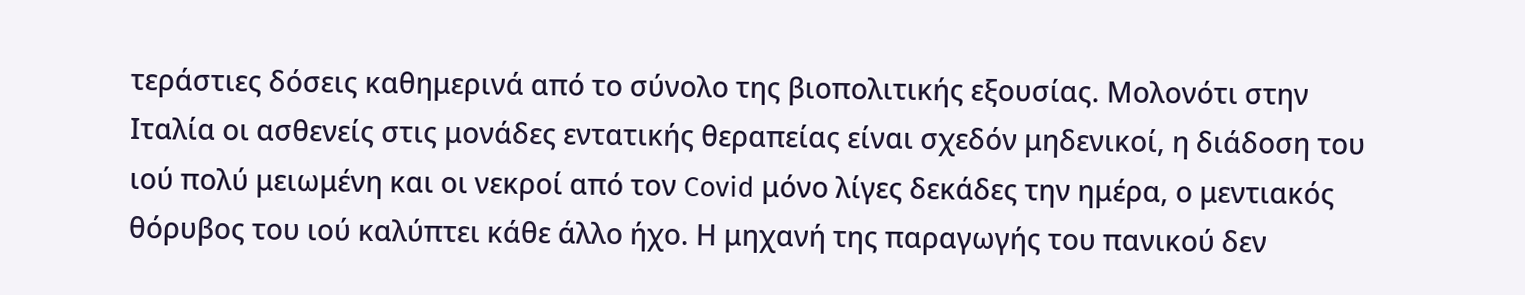τεράστιες δόσεις καθημερινά από το σύνολο της βιοπολιτικής εξουσίας. Μολονότι στην Ιταλία οι ασθενείς στις μονάδες εντατικής θεραπείας είναι σχεδόν μηδενικοί, η διάδοση του ιού πολύ μειωμένη και οι νεκροί από τον Covid μόνο λίγες δεκάδες την ημέρα, ο μεντιακός θόρυβος του ιού καλύπτει κάθε άλλο ήχο. Η μηχανή της παραγωγής του πανικού δεν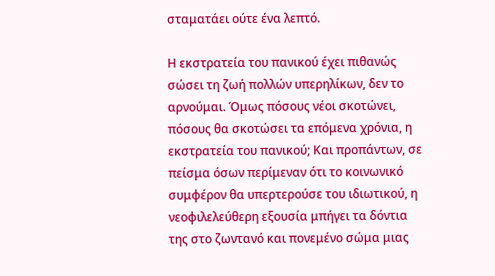σταματάει ούτε ένα λεπτό.

Η εκστρατεία του πανικού έχει πιθανώς σώσει τη ζωή πολλών υπερηλίκων, δεν το αρνούμαι. Όμως πόσους νέοι σκοτώνει, πόσους θα σκοτώσει τα επόμενα χρόνια, η εκστρατεία του πανικού; Και προπάντων, σε πείσμα όσων περίμεναν ότι το κοινωνικό συμφέρον θα υπερτερούσε του ιδιωτικού, η νεοφιλελεύθερη εξουσία μπήγει τα δόντια της στο ζωντανό και πονεμένο σώμα μιας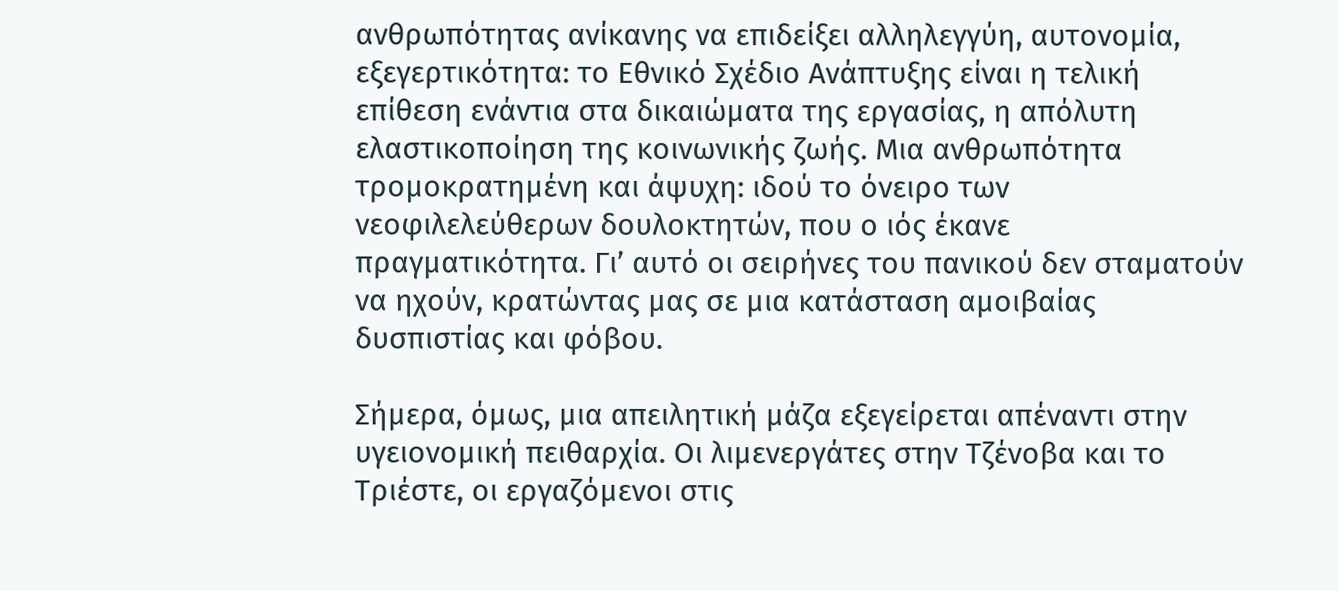ανθρωπότητας ανίκανης να επιδείξει αλληλεγγύη, αυτονομία, εξεγερτικότητα: το Εθνικό Σχέδιο Ανάπτυξης είναι η τελική επίθεση ενάντια στα δικαιώματα της εργασίας, η απόλυτη ελαστικοποίηση της κοινωνικής ζωής. Μια ανθρωπότητα τρομοκρατημένη και άψυχη: ιδού το όνειρο των νεοφιλελεύθερων δουλοκτητών, που ο ιός έκανε πραγματικότητα. Γι’ αυτό οι σειρήνες του πανικού δεν σταματούν να ηχούν, κρατώντας μας σε μια κατάσταση αμοιβαίας δυσπιστίας και φόβου.

Σήμερα, όμως, μια απειλητική μάζα εξεγείρεται απέναντι στην υγειονομική πειθαρχία. Οι λιμενεργάτες στην Τζένοβα και το Τριέστε, οι εργαζόμενοι στις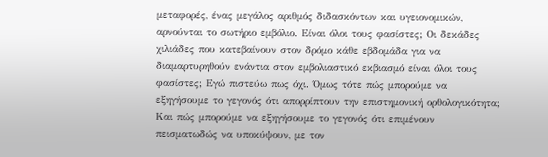μεταφορές, ένας μεγάλος αριθμός διδασκόντων και υγειονομικών, αρνούνται το σωτήριο εμβόλιο. Είναι όλοι τους φασίστες; Οι δεκάδες χιλιάδες που κατεβαίνουν στον δρόμο κάθε εβδομάδα για να διαμαρτυρηθούν ενάντια στον εμβολιαστικό εκβιασμό είναι όλοι τους φασίστες; Εγώ πιστεύω πως όχι. Όμως τότε πώς μπορούμε να εξηγήσουμε το γεγονός ότι απορρίπτουν την επιστημονική ορθολογικότητα; Και πώς μπορούμε να εξηγήσουμε το γεγονός ότι επιμένουν πεισματωδώς να υποκύψουν, με τον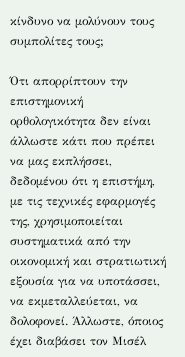κίνδυνο να μολύνουν τους συμπολίτες τους;

Ότι απορρίπτουν την επιστημονική ορθολογικότητα δεν είναι άλλωστε κάτι που πρέπει να μας εκπλήσσει, δεδομένου ότι η επιστήμη, με τις τεχνικές εφαρμογές της, χρησιμοποιείται συστηματικά από την οικονομική και στρατιωτική εξουσία για να υποτάσσει, να εκμεταλλεύεται, να δολοφονεί. Άλλωστε, όποιος έχει διαβάσει τον Μισέλ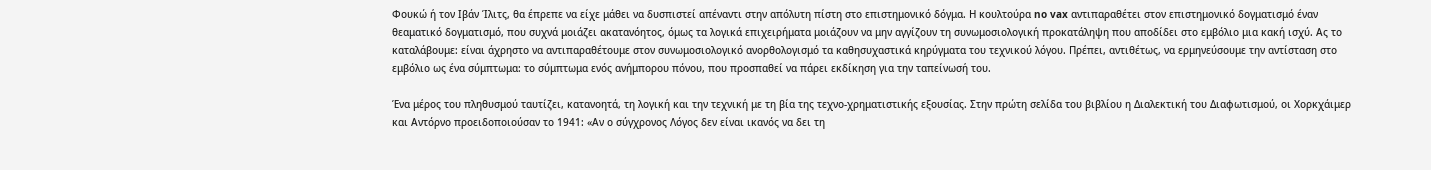Φουκώ ή τον Ιβάν Ίλιτς, θα έπρεπε να είχε μάθει να δυσπιστεί απέναντι στην απόλυτη πίστη στο επιστημονικό δόγμα. Η κουλτούρα no vax αντιπαραθέτει στον επιστημονικό δογματισμό έναν θεαματικό δογματισμό, που συχνά μοιάζει ακατανόητος, όμως τα λογικά επιχειρήματα μοιάζουν να μην αγγίζουν τη συνωμοσιολογική προκατάληψη που αποδίδει στο εμβόλιο μια κακή ισχύ. Ας το καταλάβουμε: είναι άχρηστο να αντιπαραθέτουμε στον συνωμοσιολογικό ανορθολογισμό τα καθησυχαστικά κηρύγματα του τεχνικού λόγου. Πρέπει, αντιθέτως, να ερμηνεύσουμε την αντίσταση στο εμβόλιο ως ένα σύμπτωμα: το σύμπτωμα ενός ανήμπορου πόνου, που προσπαθεί να πάρει εκδίκηση για την ταπείνωσή του.

Ένα μέρος του πληθυσμού ταυτίζει, κατανοητά, τη λογική και την τεχνική με τη βία της τεχνο-χρηματιστικής εξουσίας. Στην πρώτη σελίδα του βιβλίου η Διαλεκτική του Διαφωτισμού, οι Χορκχάιμερ και Αντόρνο προειδοποιούσαν το 1941: «Αν ο σύγχρονος Λόγος δεν είναι ικανός να δει τη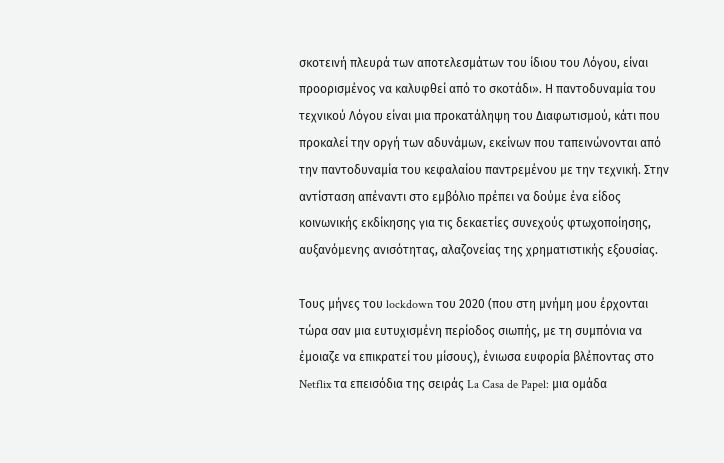σκοτεινή πλευρά των αποτελεσμάτων του ίδιου του Λόγου, είναι προορισμένος να καλυφθεί από το σκοτάδι». Η παντοδυναμία του τεχνικού Λόγου είναι μια προκατάληψη του Διαφωτισμού, κάτι που προκαλεί την οργή των αδυνάμων, εκείνων που ταπεινώνονται από την παντοδυναμία του κεφαλαίου παντρεμένου με την τεχνική. Στην αντίσταση απέναντι στο εμβόλιο πρέπει να δούμε ένα είδος κοινωνικής εκδίκησης για τις δεκαετίες συνεχούς φτωχοποίησης, αυξανόμενης ανισότητας, αλαζονείας της χρηματιστικής εξουσίας.

Τους μήνες του lockdown του 2020 (που στη μνήμη μου έρχονται τώρα σαν μια ευτυχισμένη περίοδος σιωπής, με τη συμπόνια να έμοιαζε να επικρατεί του μίσους), ένιωσα ευφορία βλέποντας στο Netflix τα επεισόδια της σειράς La Casa de Papel: μια ομάδα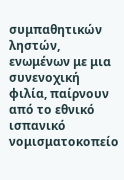συμπαθητικών ληστών, ενωμένων με μια συνενοχική φιλία, παίρνουν από το εθνικό ισπανικό νομισματοκοπείο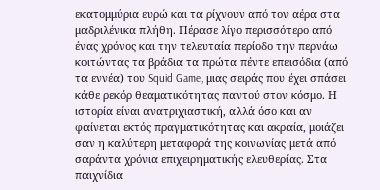εκατομμύρια ευρώ και τα ρίχνουν από τον αέρα στα μαδριλένικα πλήθη. Πέρασε λίγο περισσότερο από ένας χρόνος και την τελευταία περίοδο την περνάω κοιτώντας τα βράδια τα πρώτα πέντε επεισόδια (από τα εννέα) του Squid Game, μιας σειράς που έχει σπάσει κάθε ρεκόρ θεαματικότητας παντού στον κόσμο. Η ιστορία είναι ανατριχιαστική, αλλά όσο και αν φαίνεται εκτός πραγματικότητας και ακραία, μοιάζει σαν η καλύτερη μεταφορά της κοινωνίας μετά από σαράντα χρόνια επιχειρηματικής ελευθερίας. Στα παιχνίδια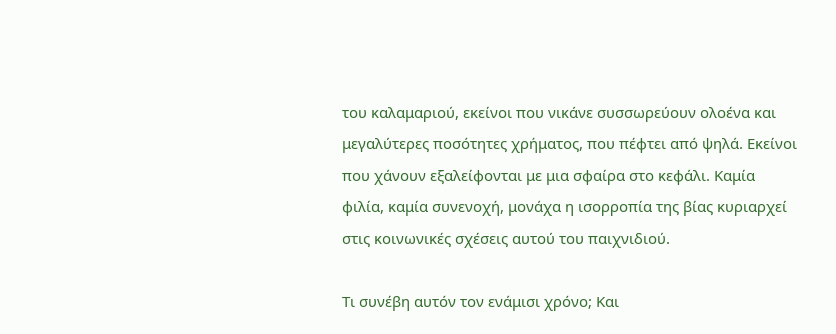του καλαμαριού, εκείνοι που νικάνε συσσωρεύουν ολοένα και μεγαλύτερες ποσότητες χρήματος, που πέφτει από ψηλά. Εκείνοι που χάνουν εξαλείφονται με μια σφαίρα στο κεφάλι. Καμία φιλία, καμία συνενοχή, μονάχα η ισορροπία της βίας κυριαρχεί στις κοινωνικές σχέσεις αυτού του παιχνιδιού.

Τι συνέβη αυτόν τον ενάμισι χρόνο; Και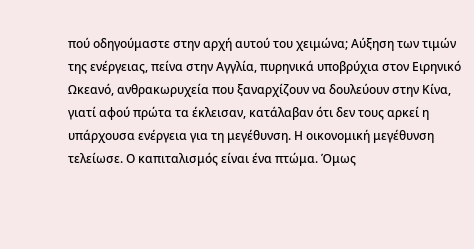πού οδηγούμαστε στην αρχή αυτού του χειμώνα; Αύξηση των τιμών της ενέργειας, πείνα στην Αγγλία, πυρηνικά υποβρύχια στον Ειρηνικό Ωκεανό, ανθρακωρυχεία που ξαναρχίζουν να δουλεύουν στην Κίνα, γιατί αφού πρώτα τα έκλεισαν, κατάλαβαν ότι δεν τους αρκεί η υπάρχουσα ενέργεια για τη μεγέθυνση. Η οικονομική μεγέθυνση τελείωσε. Ο καπιταλισμός είναι ένα πτώμα. Όμως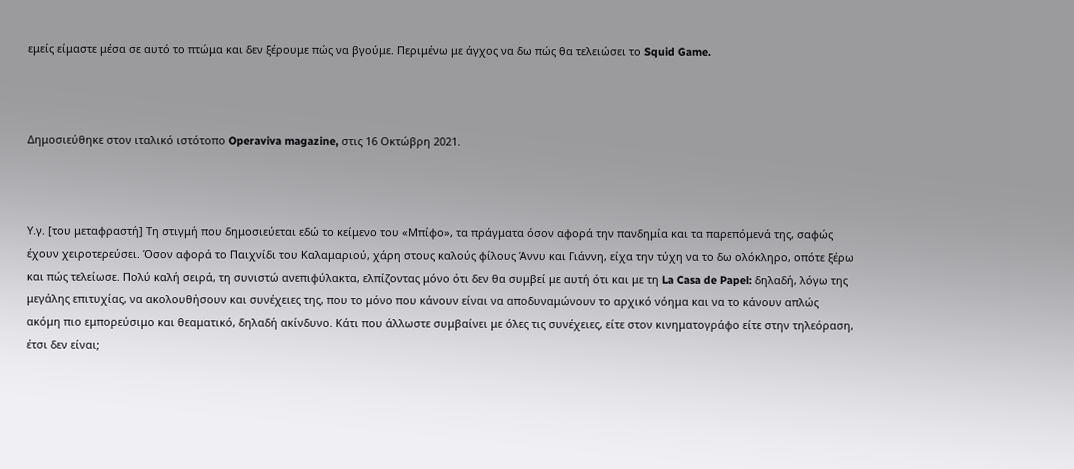εμείς είμαστε μέσα σε αυτό το πτώμα και δεν ξέρουμε πώς να βγούμε. Περιμένω με άγχος να δω πώς θα τελειώσει το Squid Game.



Δημοσιεύθηκε στον ιταλικό ιστότοπο Operaviva magazine, στις 16 Οκτώβρη 2021.



Υ.γ. [του μεταφραστή] Τη στιγμή που δημοσιεύεται εδώ το κείμενο του «Μπίφο», τα πράγματα όσον αφορά την πανδημία και τα παρεπόμενά της, σαφώς έχουν χειροτερεύσει. Όσον αφορά το Παιχνίδι του Καλαμαριού, χάρη στους καλούς φίλους Άννυ και Γιάννη, είχα την τύχη να το δω ολόκληρο, οπότε ξέρω και πώς τελείωσε. Πολύ καλή σειρά, τη συνιστώ ανεπιφύλακτα, ελπίζοντας μόνο ότι δεν θα συμβεί με αυτή ότι και με τη La Casa de Papel: δηλαδή, λόγω της μεγάλης επιτυχίας, να ακολουθήσουν και συνέχειες της, που το μόνο που κάνουν είναι να αποδυναμώνουν το αρχικό νόημα και να το κάνουν απλώς ακόμη πιο εμπορεύσιμο και θεαματικό, δηλαδή ακίνδυνο. Κάτι που άλλωστε συμβαίνει με όλες τις συνέχειες, είτε στον κινηματογράφο είτε στην τηλεόραση, έτσι δεν είναι;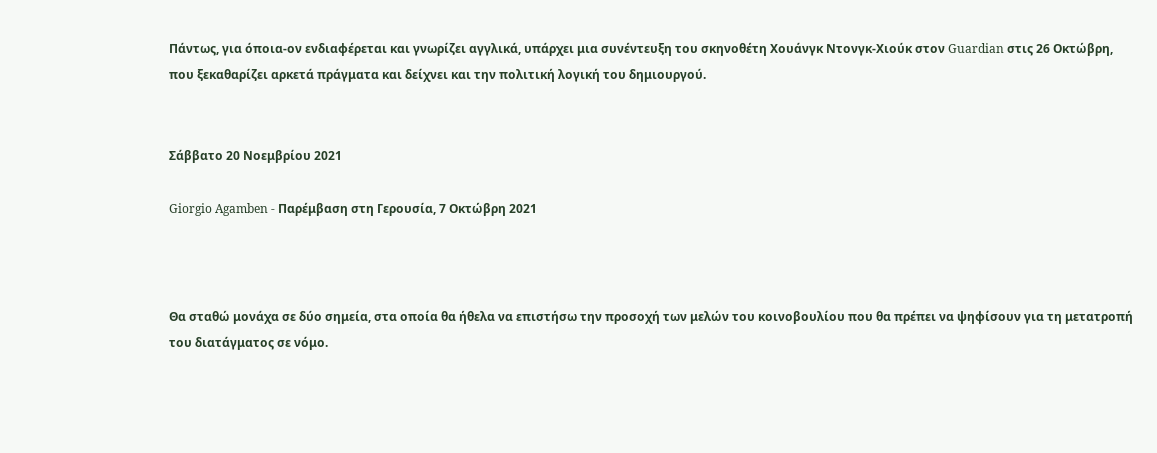Πάντως, για όποια-ον ενδιαφέρεται και γνωρίζει αγγλικά, υπάρχει μια συνέντευξη του σκηνοθέτη Χουάνγκ Ντονγκ-Χιούκ στον Guardian στις 26 Οκτώβρη, που ξεκαθαρίζει αρκετά πράγματα και δείχνει και την πολιτική λογική του δημιουργού.


Σάββατο 20 Νοεμβρίου 2021

Giorgio Agamben - Παρέμβαση στη Γερουσία, 7 Οκτώβρη 2021



Θα σταθώ μονάχα σε δύο σημεία, στα οποία θα ήθελα να επιστήσω την προσοχή των μελών του κοινοβουλίου που θα πρέπει να ψηφίσουν για τη μετατροπή του διατάγματος σε νόμο.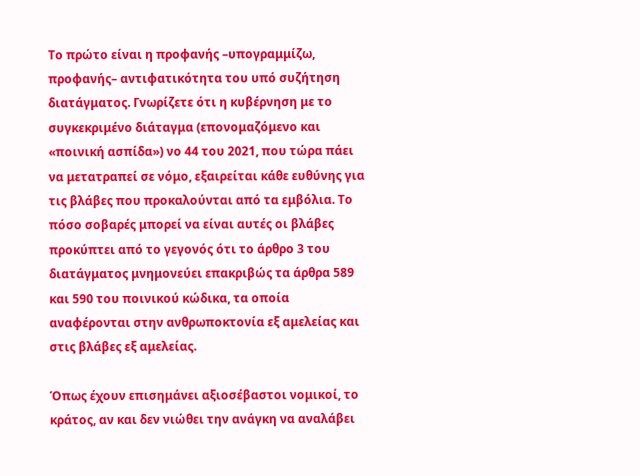Το πρώτο είναι η προφανής –υπογραμμίζω, προφανής– αντιφατικότητα του υπό συζήτηση διατάγματος. Γνωρίζετε ότι η κυβέρνηση με το συγκεκριμένο διάταγμα (επονομαζόμενο και «ποινική ασπίδα») νο 44 του 2021, που τώρα πάει να μετατραπεί σε νόμο, εξαιρείται κάθε ευθύνης για τις βλάβες που προκαλούνται από τα εμβόλια. Το πόσο σοβαρές μπορεί να είναι αυτές οι βλάβες προκύπτει από το γεγονός ότι το άρθρο 3 του διατάγματος μνημονεύει επακριβώς τα άρθρα 589 και 590 του ποινικού κώδικα, τα οποία αναφέρονται στην ανθρωποκτονία εξ αμελείας και στις βλάβες εξ αμελείας.

Όπως έχουν επισημάνει αξιοσέβαστοι νομικοί, το κράτος, αν και δεν νιώθει την ανάγκη να αναλάβει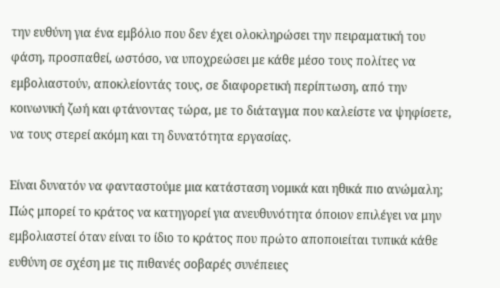την ευθύνη για ένα εμβόλιο που δεν έχει ολοκληρώσει την πειραματική του φάση, προσπαθεί, ωστόσο, να υποχρεώσει με κάθε μέσο τους πολίτες να εμβολιαστούν, αποκλείοντάς τους, σε διαφορετική περίπτωση, από την κοινωνική ζωή και φτάνοντας τώρα, με το διάταγμα που καλείστε να ψηφίσετε, να τους στερεί ακόμη και τη δυνατότητα εργασίας.

Είναι δυνατόν να φανταστούμε μια κατάσταση νομικά και ηθικά πιο ανώμαλη; Πώς μπορεί το κράτος να κατηγορεί για ανευθυνότητα όποιον επιλέγει να μην εμβολιαστεί όταν είναι το ίδιο το κράτος που πρώτο αποποιείται τυπικά κάθε ευθύνη σε σχέση με τις πιθανές σοβαρές συνέπειες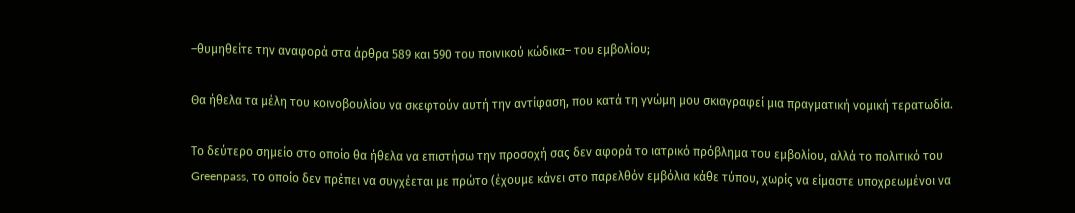–θυμηθείτε την αναφορά στα άρθρα 589 και 590 του ποινικού κώδικα– του εμβολίου;

Θα ήθελα τα μέλη του κοινοβουλίου να σκεφτούν αυτή την αντίφαση, που κατά τη γνώμη μου σκιαγραφεί μια πραγματική νομική τερατωδία.

Το δεύτερο σημείο στο οποίο θα ήθελα να επιστήσω την προσοχή σας δεν αφορά το ιατρικό πρόβλημα του εμβολίου, αλλά το πολιτικό του Greenpass, το οποίο δεν πρέπει να συγχέεται με πρώτο (έχουμε κάνει στο παρελθόν εμβόλια κάθε τύπου, χωρίς να είμαστε υποχρεωμένοι να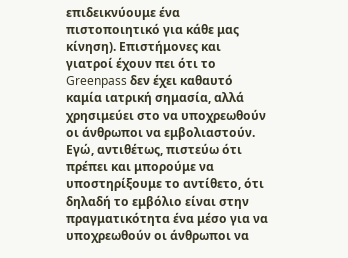επιδεικνύουμε ένα πιστοποιητικό για κάθε μας κίνηση). Επιστήμονες και γιατροί έχουν πει ότι το Greenpass δεν έχει καθαυτό καμία ιατρική σημασία, αλλά χρησιμεύει στο να υποχρεωθούν οι άνθρωποι να εμβολιαστούν. Εγώ, αντιθέτως, πιστεύω ότι πρέπει και μπορούμε να υποστηρίξουμε το αντίθετο, ότι δηλαδή το εμβόλιο είναι στην πραγματικότητα ένα μέσο για να υποχρεωθούν οι άνθρωποι να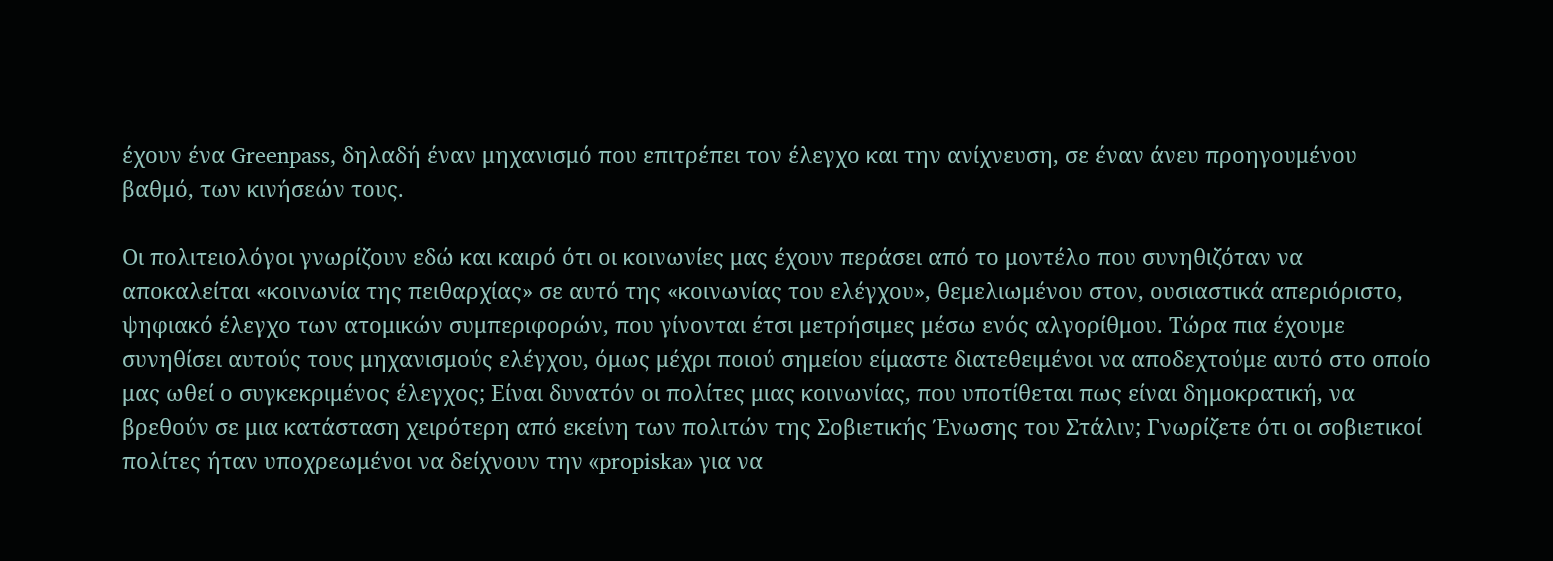έχουν ένα Greenpass, δηλαδή έναν μηχανισμό που επιτρέπει τον έλεγχο και την ανίχνευση, σε έναν άνευ προηγουμένου βαθμό, των κινήσεών τους.

Οι πολιτειολόγοι γνωρίζουν εδώ και καιρό ότι οι κοινωνίες μας έχουν περάσει από το μοντέλο που συνηθιζόταν να αποκαλείται «κοινωνία της πειθαρχίας» σε αυτό της «κοινωνίας του ελέγχου», θεμελιωμένου στον, ουσιαστικά απεριόριστο, ψηφιακό έλεγχο των ατομικών συμπεριφορών, που γίνονται έτσι μετρήσιμες μέσω ενός αλγορίθμου. Τώρα πια έχουμε συνηθίσει αυτούς τους μηχανισμούς ελέγχου, όμως μέχρι ποιού σημείου είμαστε διατεθειμένοι να αποδεχτούμε αυτό στο οποίο μας ωθεί ο συγκεκριμένος έλεγχος; Είναι δυνατόν οι πολίτες μιας κοινωνίας, που υποτίθεται πως είναι δημοκρατική, να βρεθούν σε μια κατάσταση χειρότερη από εκείνη των πολιτών της Σοβιετικής Ένωσης του Στάλιν; Γνωρίζετε ότι οι σοβιετικοί πολίτες ήταν υποχρεωμένοι να δείχνουν την «propiska» για να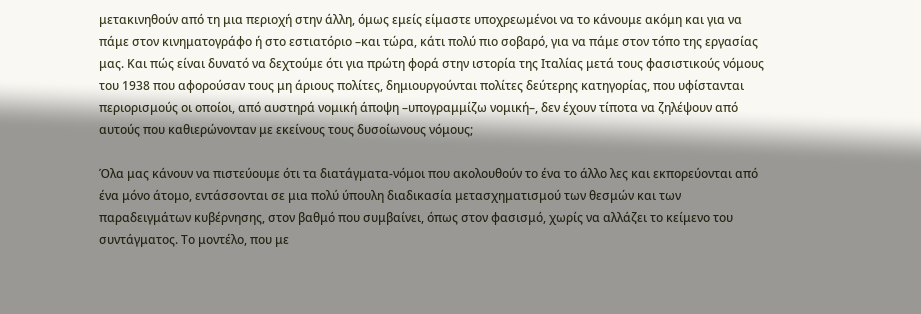μετακινηθούν από τη μια περιοχή στην άλλη, όμως εμείς είμαστε υποχρεωμένοι να το κάνουμε ακόμη και για να πάμε στον κινηματογράφο ή στο εστιατόριο –και τώρα, κάτι πολύ πιο σοβαρό, για να πάμε στον τόπο της εργασίας μας. Και πώς είναι δυνατό να δεχτούμε ότι για πρώτη φορά στην ιστορία της Ιταλίας μετά τους φασιστικούς νόμους του 1938 που αφορούσαν τους μη άριους πολίτες, δημιουργούνται πολίτες δεύτερης κατηγορίας, που υφίστανται περιορισμούς οι οποίοι, από αυστηρά νομική άποψη –υπογραμμίζω νομική–, δεν έχουν τίποτα να ζηλέψουν από αυτούς που καθιερώνονταν με εκείνους τους δυσοίωνους νόμους;

Όλα μας κάνουν να πιστεύουμε ότι τα διατάγματα-νόμοι που ακολουθούν το ένα το άλλο λες και εκπορεύονται από ένα μόνο άτομο, εντάσσονται σε μια πολύ ύπουλη διαδικασία μετασχηματισμού των θεσμών και των παραδειγμάτων κυβέρνησης, στον βαθμό που συμβαίνει, όπως στον φασισμό, χωρίς να αλλάζει το κείμενο του συντάγματος. Το μοντέλο, που με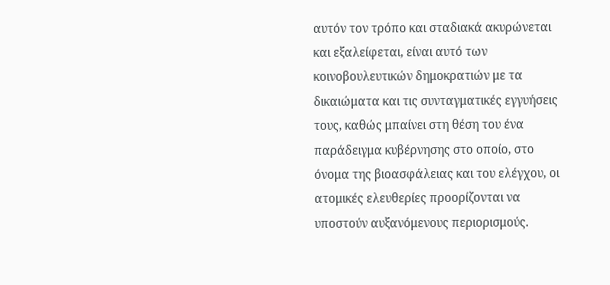αυτόν τον τρόπο και σταδιακά ακυρώνεται και εξαλείφεται, είναι αυτό των κοινοβουλευτικών δημοκρατιών με τα δικαιώματα και τις συνταγματικές εγγυήσεις τους, καθώς μπαίνει στη θέση του ένα παράδειγμα κυβέρνησης στο οποίο, στο όνομα της βιοασφάλειας και του ελέγχου, οι ατομικές ελευθερίες προορίζονται να υποστούν αυξανόμενους περιορισμούς.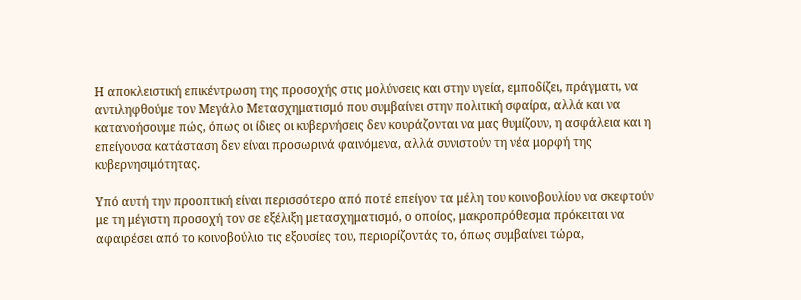Η αποκλειστική επικέντρωση της προσοχής στις μολύνσεις και στην υγεία, εμποδίζει, πράγματι, να αντιληφθούμε τον Μεγάλο Μετασχηματισμό που συμβαίνει στην πολιτική σφαίρα, αλλά και να κατανοήσουμε πώς, όπως οι ίδιες οι κυβερνήσεις δεν κουράζονται να μας θυμίζουν, η ασφάλεια και η επείγουσα κατάσταση δεν είναι προσωρινά φαινόμενα, αλλά συνιστούν τη νέα μορφή της κυβερνησιμότητας.

Υπό αυτή την προοπτική είναι περισσότερο από ποτέ επείγον τα μέλη του κοινοβουλίου να σκεφτούν με τη μέγιστη προσοχή τον σε εξέλιξη μετασχηματισμό, ο οποίος, μακροπρόθεσμα πρόκειται να αφαιρέσει από το κοινοβούλιο τις εξουσίες του, περιορίζοντάς το, όπως συμβαίνει τώρα,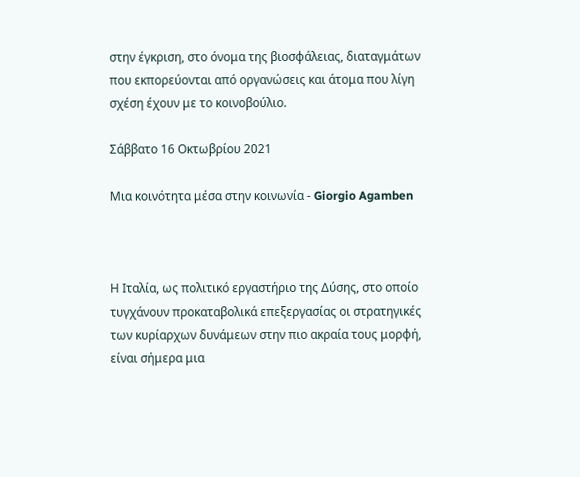στην έγκριση, στο όνομα της βιοσφάλειας, διαταγμάτων που εκπορεύονται από οργανώσεις και άτομα που λίγη σχέση έχουν με το κοινοβούλιο.

Σάββατο 16 Οκτωβρίου 2021

Μια κοινότητα μέσα στην κοινωνία - Giorgio Agamben



Η Ιταλία, ως πολιτικό εργαστήριο της Δύσης, στο οποίο τυγχάνουν προκαταβολικά επεξεργασίας οι στρατηγικές των κυρίαρχων δυνάμεων στην πιο ακραία τους μορφή, είναι σήμερα μια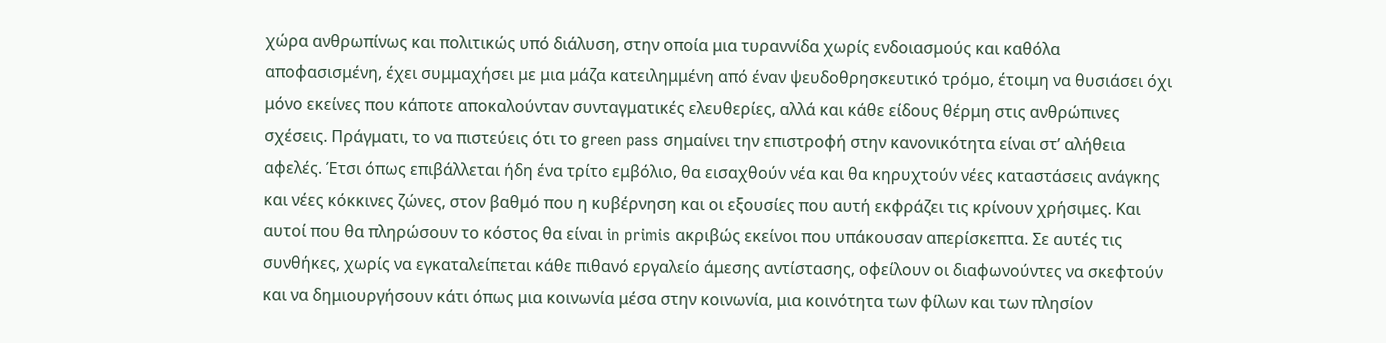χώρα ανθρωπίνως και πολιτικώς υπό διάλυση, στην οποία μια τυραννίδα χωρίς ενδοιασμούς και καθόλα αποφασισμένη, έχει συμμαχήσει με μια μάζα κατειλημμένη από έναν ψευδοθρησκευτικό τρόμο, έτοιμη να θυσιάσει όχι μόνο εκείνες που κάποτε αποκαλούνταν συνταγματικές ελευθερίες, αλλά και κάθε είδους θέρμη στις ανθρώπινες σχέσεις. Πράγματι, το να πιστεύεις ότι το green pass σημαίνει την επιστροφή στην κανονικότητα είναι στ’ αλήθεια αφελές. Έτσι όπως επιβάλλεται ήδη ένα τρίτο εμβόλιο, θα εισαχθούν νέα και θα κηρυχτούν νέες καταστάσεις ανάγκης και νέες κόκκινες ζώνες, στον βαθμό που η κυβέρνηση και οι εξουσίες που αυτή εκφράζει τις κρίνουν χρήσιμες. Και αυτοί που θα πληρώσουν το κόστος θα είναι in primis ακριβώς εκείνοι που υπάκουσαν απερίσκεπτα. Σε αυτές τις συνθήκες, χωρίς να εγκαταλείπεται κάθε πιθανό εργαλείο άμεσης αντίστασης, οφείλουν οι διαφωνούντες να σκεφτούν και να δημιουργήσουν κάτι όπως μια κοινωνία μέσα στην κοινωνία, μια κοινότητα των φίλων και των πλησίον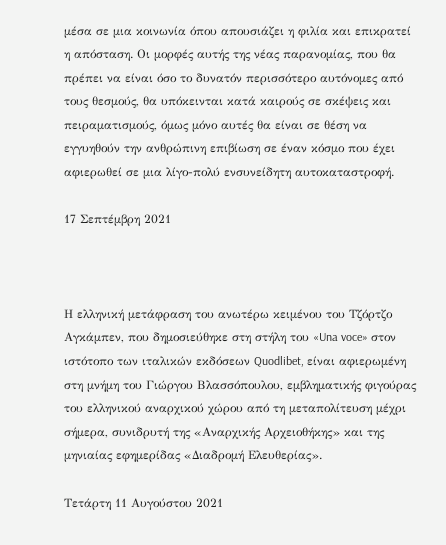μέσα σε μια κοινωνία όπου απουσιάζει η φιλία και επικρατεί η απόσταση. Οι μορφές αυτής της νέας παρανομίας, που θα πρέπει να είναι όσο το δυνατόν περισσότερο αυτόνομες από τους θεσμούς, θα υπόκεινται κατά καιρούς σε σκέψεις και πειραματισμούς, όμως μόνο αυτές θα είναι σε θέση να εγγυηθούν την ανθρώπινη επιβίωση σε έναν κόσμο που έχει αφιερωθεί σε μια λίγο-πολύ ενσυνείδητη αυτοκαταστροφή.

17 Σεπτέμβρη 2021



Η ελληνική μετάφραση του ανωτέρω κειμένου του Τζόρτζο Αγκάμπεν, που δημοσιεύθηκε στη στήλη του «Una voce» στον ιστότοπο των ιταλικών εκδόσεων Quodlibet, είναι αφιερωμένη στη μνήμη του Γιώργου Βλασσόπουλου, εμβληματικής φιγούρας του ελληνικού αναρχικού χώρου από τη μεταπολίτευση μέχρι σήμερα, συνιδρυτή της «Αναρχικής Αρχειοθήκης» και της μηνιαίας εφημερίδας «Διαδρομή Ελευθερίας».

Τετάρτη 11 Αυγούστου 2021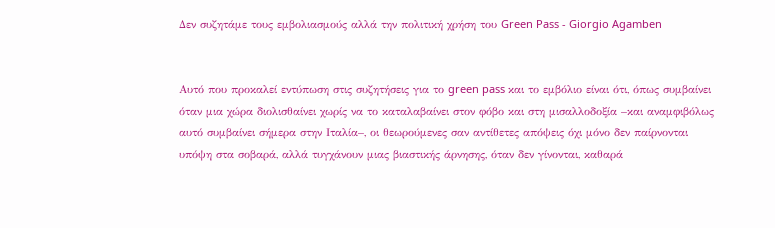Δεν συζητάμε τους εμβολιασμούς αλλά την πολιτική χρήση του Green Pass - Giorgio Agamben


Αυτό που προκαλεί εντύπωση στις συζητήσεις για το green pass και το εμβόλιο είναι ότι, όπως συμβαίνει όταν μια χώρα διολισθαίνει χωρίς να το καταλαβαίνει στον φόβο και στη μισαλλοδοξία –και αναμφιβόλως αυτό συμβαίνει σήμερα στην Ιταλία–, οι θεωρούμενες σαν αντίθετες απόψεις όχι μόνο δεν παίρνονται υπόψη στα σοβαρά, αλλά τυγχάνουν μιας βιαστικής άρνησης, όταν δεν γίνονται, καθαρά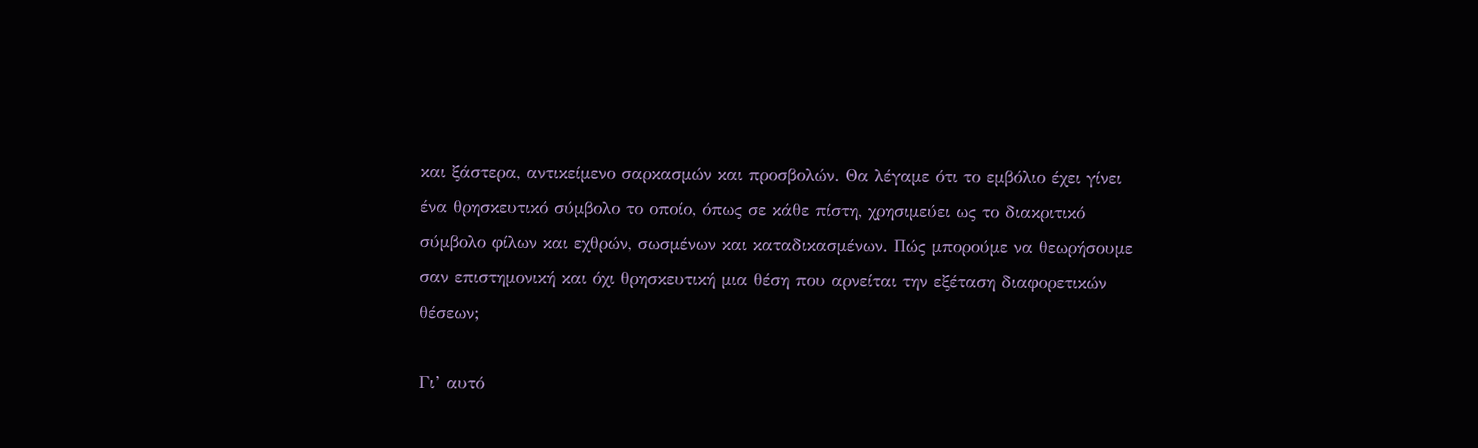και ξάστερα, αντικείμενο σαρκασμών και προσβολών. Θα λέγαμε ότι το εμβόλιο έχει γίνει ένα θρησκευτικό σύμβολο το οποίο, όπως σε κάθε πίστη, χρησιμεύει ως το διακριτικό σύμβολο φίλων και εχθρών, σωσμένων και καταδικασμένων. Πώς μπορούμε να θεωρήσουμε σαν επιστημονική και όχι θρησκευτική μια θέση που αρνείται την εξέταση διαφορετικών θέσεων;

Γι’ αυτό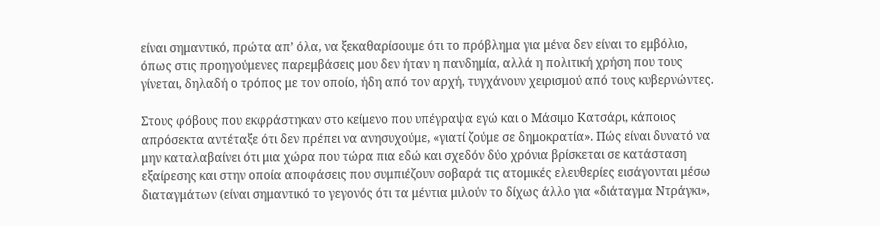είναι σημαντικό, πρώτα απ’ όλα, να ξεκαθαρίσουμε ότι το πρόβλημα για μένα δεν είναι το εμβόλιο, όπως στις προηγούμενες παρεμβάσεις μου δεν ήταν η πανδημία, αλλά η πολιτική χρήση που τους γίνεται, δηλαδή ο τρόπος με τον οποίο, ήδη από τον αρχή, τυγχάνουν χειρισμού από τους κυβερνώντες.

Στους φόβους που εκφράστηκαν στο κείμενο που υπέγραψα εγώ και ο Μάσιμο Κατσάρι, κάποιος απρόσεκτα αντέταξε ότι δεν πρέπει να ανησυχούμε, «γιατί ζούμε σε δημοκρατία». Πώς είναι δυνατό να μην καταλαβαίνει ότι μια χώρα που τώρα πια εδώ και σχεδόν δύο χρόνια βρίσκεται σε κατάσταση εξαίρεσης και στην οποία αποφάσεις που συμπιέζουν σοβαρά τις ατομικές ελευθερίες εισάγονται μέσω διαταγμάτων (είναι σημαντικό το γεγονός ότι τα μέντια μιλούν το δίχως άλλο για «διάταγμα Ντράγκι»,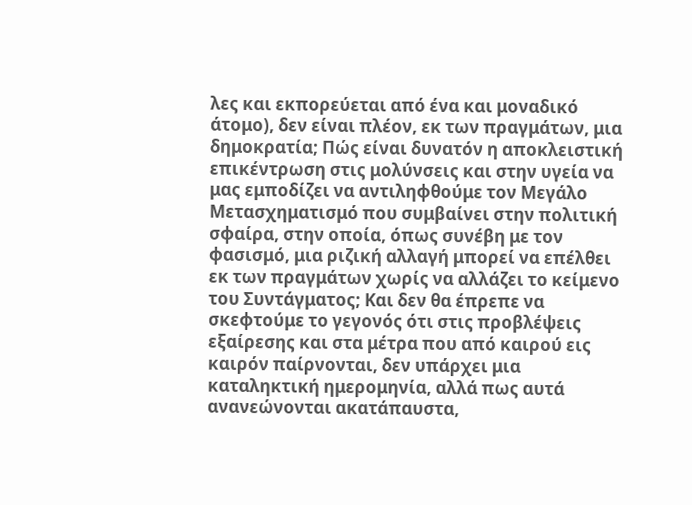λες και εκπορεύεται από ένα και μοναδικό άτομο), δεν είναι πλέον, εκ των πραγμάτων, μια δημοκρατία; Πώς είναι δυνατόν η αποκλειστική επικέντρωση στις μολύνσεις και στην υγεία να μας εμποδίζει να αντιληφθούμε τον Μεγάλο Μετασχηματισμό που συμβαίνει στην πολιτική σφαίρα, στην οποία, όπως συνέβη με τον φασισμό, μια ριζική αλλαγή μπορεί να επέλθει εκ των πραγμάτων χωρίς να αλλάζει το κείμενο του Συντάγματος; Και δεν θα έπρεπε να σκεφτούμε το γεγονός ότι στις προβλέψεις εξαίρεσης και στα μέτρα που από καιρού εις καιρόν παίρνονται, δεν υπάρχει μια καταληκτική ημερομηνία, αλλά πως αυτά ανανεώνονται ακατάπαυστα,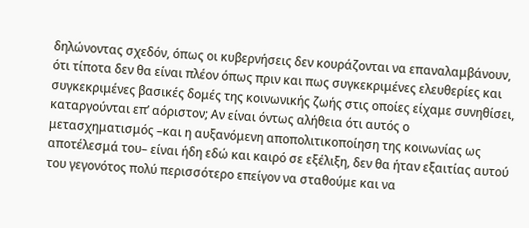δηλώνοντας σχεδόν, όπως οι κυβερνήσεις δεν κουράζονται να επαναλαμβάνουν, ότι τίποτα δεν θα είναι πλέον όπως πριν και πως συγκεκριμένες ελευθερίες και συγκεκριμένες βασικές δομές της κοινωνικής ζωής στις οποίες είχαμε συνηθίσει, καταργούνται επ’ αόριστον; Αν είναι όντως αλήθεια ότι αυτός ο μετασχηματισμός –και η αυξανόμενη αποπολιτικοποίηση της κοινωνίας ως αποτέλεσμά του– είναι ήδη εδώ και καιρό σε εξέλιξη, δεν θα ήταν εξαιτίας αυτού του γεγονότος πολύ περισσότερο επείγον να σταθούμε και να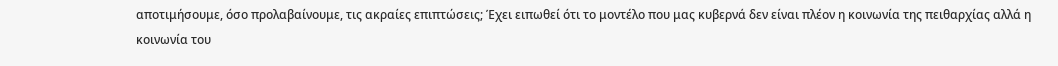αποτιμήσουμε, όσο προλαβαίνουμε, τις ακραίες επιπτώσεις; Έχει ειπωθεί ότι το μοντέλο που μας κυβερνά δεν είναι πλέον η κοινωνία της πειθαρχίας αλλά η κοινωνία του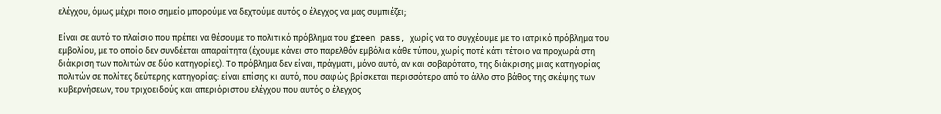ελέγχου, όμως μέχρι ποιο σημείο μπορούμε να δεχτούμε αυτός ο έλεγχος να μας συμπιέζει;

Είναι σε αυτό το πλαίσιο που πρέπει να θέσουμε το πολιτικό πρόβλημα του green pass, χωρίς να το συγχέουμε με το ιατρικό πρόβλημα του εμβολίου, με το οποίο δεν συνδέεται απαραίτητα (έχουμε κάνει στο παρελθόν εμβόλια κάθε τύπου, χωρίς ποτέ κάτι τέτοιο να προχωρά στη διάκριση των πολιτών σε δύο κατηγορίες). Το πρόβλημα δεν είναι, πράγματι, μόνο αυτό, αν και σοβαρότατο, της διάκρισης μιας κατηγορίας πολιτών σε πολίτες δεύτερης κατηγορίας: είναι επίσης κι αυτό, που σαφώς βρίσκεται περισσότερο από το άλλο στο βάθος της σκέψης των κυβερνήσεων, του τριχοειδούς και απεριόριστου ελέγχου που αυτός ο έλεγχος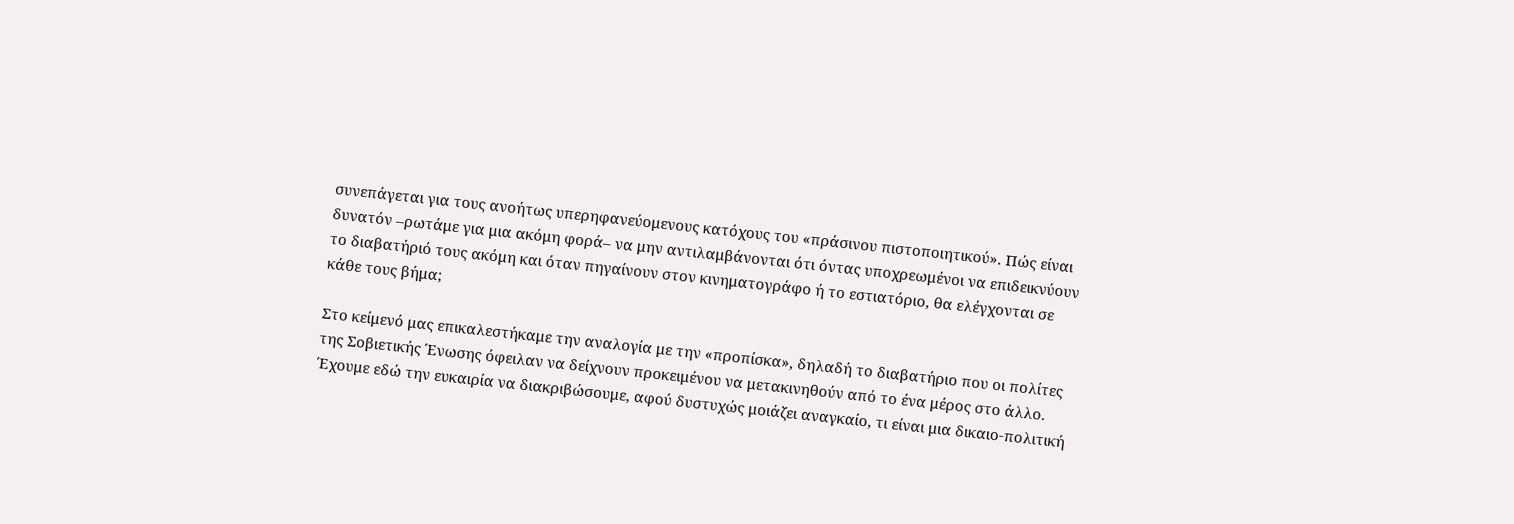συνεπάγεται για τους ανοήτως υπερηφανεύομενους κατόχους του «πράσινου πιστοποιητικού». Πώς είναι δυνατόν –ρωτάμε για μια ακόμη φορά– να μην αντιλαμβάνονται ότι όντας υποχρεωμένοι να επιδεικνύουν το διαβατήριό τους ακόμη και όταν πηγαίνουν στον κινηματογράφο ή το εστιατόριο, θα ελέγχονται σε κάθε τους βήμα;

Στο κείμενό μας επικαλεστήκαμε την αναλογία με την «προπίσκα», δηλαδή το διαβατήριο που οι πολίτες της Σοβιετικής Ένωσης όφειλαν να δείχνουν προκειμένου να μετακινηθούν από το ένα μέρος στο άλλο. Έχουμε εδώ την ευκαιρία να διακριβώσουμε, αφού δυστυχώς μοιάζει αναγκαίο, τι είναι μια δικαιο-πολιτική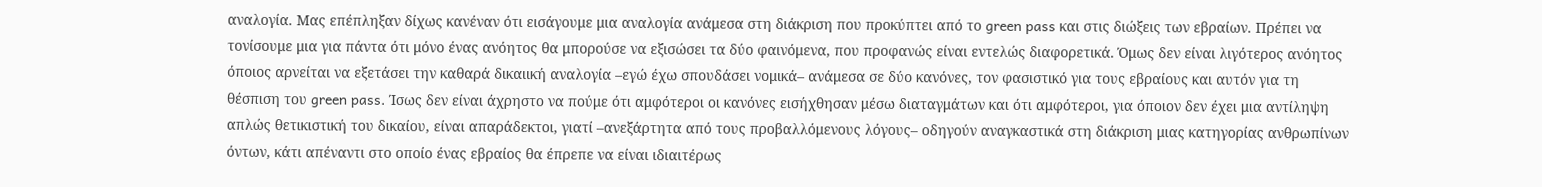αναλογία. Μας επέπληξαν δίχως κανέναν ότι εισάγουμε μια αναλογία ανάμεσα στη διάκριση που προκύπτει από το green pass και στις διώξεις των εβραίων. Πρέπει να τονίσουμε μια για πάντα ότι μόνο ένας ανόητος θα μπορούσε να εξισώσει τα δύο φαινόμενα, που προφανώς είναι εντελώς διαφορετικά. Όμως δεν είναι λιγότερος ανόητος όποιος αρνείται να εξετάσει την καθαρά δικαιική αναλογία –εγώ έχω σπουδάσει νομικά– ανάμεσα σε δύο κανόνες, τον φασιστικό για τους εβραίους και αυτόν για τη θέσπιση του green pass. Ίσως δεν είναι άχρηστο να πούμε ότι αμφότεροι οι κανόνες εισήχθησαν μέσω διαταγμάτων και ότι αμφότεροι, για όποιον δεν έχει μια αντίληψη απλώς θετικιστική του δικαίου, είναι απαράδεκτοι, γιατί –ανεξάρτητα από τους προβαλλόμενους λόγους– οδηγούν αναγκαστικά στη διάκριση μιας κατηγορίας ανθρωπίνων όντων, κάτι απέναντι στο οποίο ένας εβραίος θα έπρεπε να είναι ιδιαιτέρως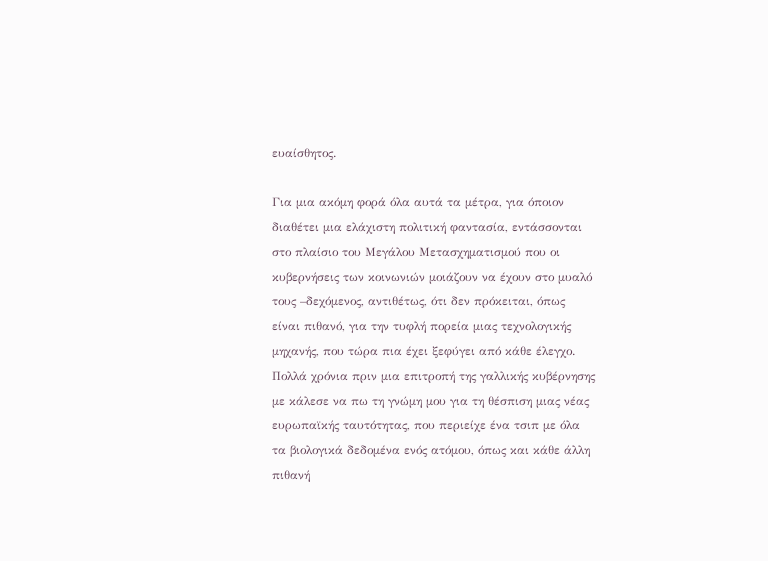ευαίσθητος.

Για μια ακόμη φορά όλα αυτά τα μέτρα, για όποιον διαθέτει μια ελάχιστη πολιτική φαντασία, εντάσσονται στο πλαίσιο του Μεγάλου Μετασχηματισμού που οι κυβερνήσεις των κοινωνιών μοιάζουν να έχουν στο μυαλό τους –δεχόμενος, αντιθέτως, ότι δεν πρόκειται, όπως είναι πιθανό, για την τυφλή πορεία μιας τεχνολογικής μηχανής, που τώρα πια έχει ξεφύγει από κάθε έλεγχο. Πολλά χρόνια πριν μια επιτροπή της γαλλικής κυβέρνησης με κάλεσε να πω τη γνώμη μου για τη θέσπιση μιας νέας ευρωπαϊκής ταυτότητας, που περιείχε ένα τσιπ με όλα τα βιολογικά δεδομένα ενός ατόμου, όπως και κάθε άλλη πιθανή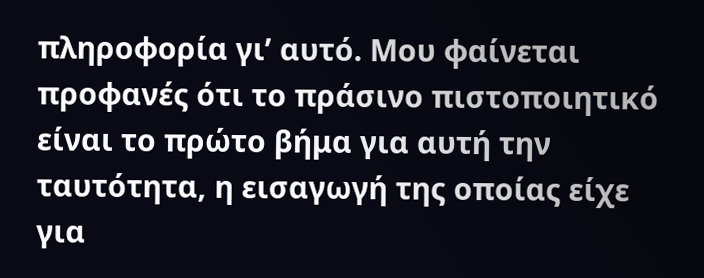πληροφορία γι’ αυτό. Μου φαίνεται προφανές ότι το πράσινο πιστοποιητικό είναι το πρώτο βήμα για αυτή την ταυτότητα, η εισαγωγή της οποίας είχε για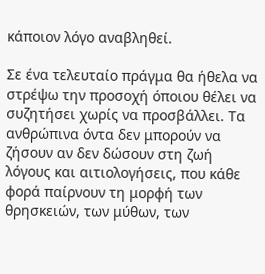κάποιον λόγο αναβληθεί.

Σε ένα τελευταίο πράγμα θα ήθελα να στρέψω την προσοχή όποιου θέλει να συζητήσει χωρίς να προσβάλλει. Τα ανθρώπινα όντα δεν μπορούν να ζήσουν αν δεν δώσουν στη ζωή λόγους και αιτιολογήσεις, που κάθε φορά παίρνουν τη μορφή των θρησκειών, των μύθων, των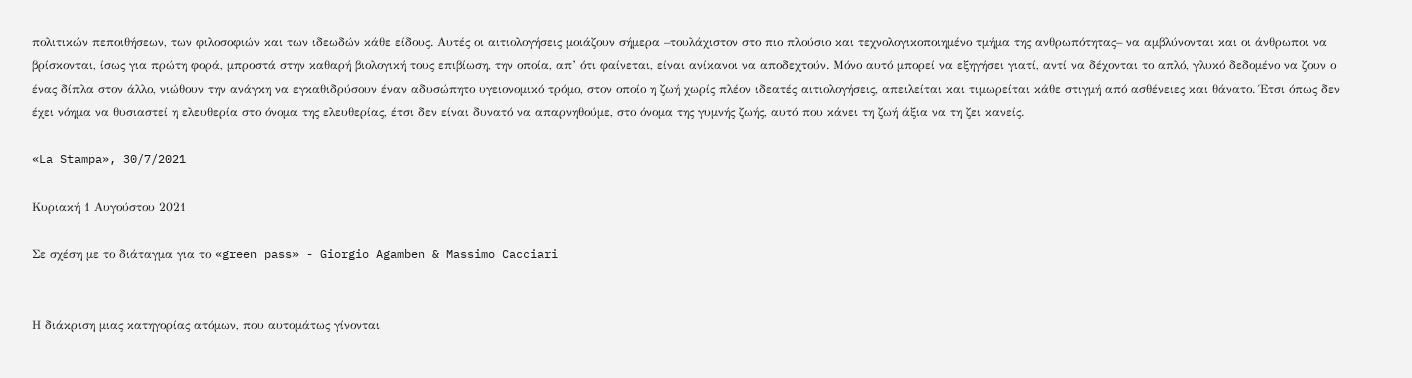πολιτικών πεποιθήσεων, των φιλοσοφιών και των ιδεωδών κάθε είδους. Αυτές οι αιτιολογήσεις μοιάζουν σήμερα –τουλάχιστον στο πιο πλούσιο και τεχνολογικοποιημένο τμήμα της ανθρωπότητας– να αμβλύνονται και οι άνθρωποι να βρίσκονται, ίσως για πρώτη φορά, μπροστά στην καθαρή βιολογική τους επιβίωση, την οποία, απ’ ότι φαίνεται, είναι ανίκανοι να αποδεχτούν. Μόνο αυτό μπορεί να εξηγήσει γιατί, αντί να δέχονται το απλό, γλυκό δεδομένο να ζουν ο ένας δίπλα στον άλλο, νιώθουν την ανάγκη να εγκαθιδρύσουν έναν αδυσώπητο υγειονομικό τρόμο, στον οποίο η ζωή χωρίς πλέον ιδεατές αιτιολογήσεις, απειλείται και τιμωρείται κάθε στιγμή από ασθένειες και θάνατο. Έτσι όπως δεν έχει νόημα να θυσιαστεί η ελευθερία στο όνομα της ελευθερίας, έτσι δεν είναι δυνατό να απαρνηθούμε, στο όνομα της γυμνής ζωής, αυτό που κάνει τη ζωή άξια να τη ζει κανείς.

«La Stampa», 30/7/2021

Κυριακή 1 Αυγούστου 2021

Σε σχέση με το διάταγμα για το «green pass» - Giorgio Agamben & Massimo Cacciari


Η διάκριση μιας κατηγορίας ατόμων, που αυτομάτως γίνονται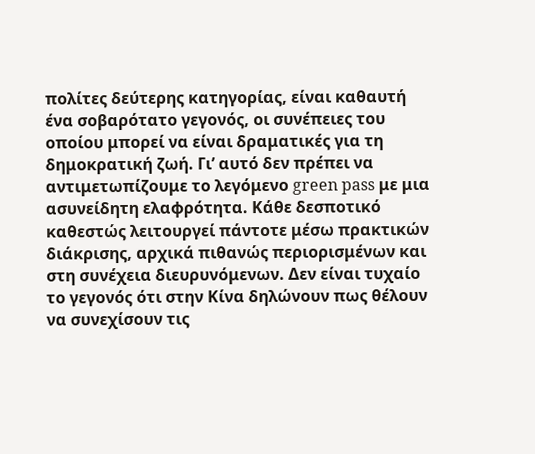πολίτες δεύτερης κατηγορίας, είναι καθαυτή ένα σοβαρότατο γεγονός, οι συνέπειες του οποίου μπορεί να είναι δραματικές για τη δημοκρατική ζωή. Γι’ αυτό δεν πρέπει να αντιμετωπίζουμε το λεγόμενο green pass με μια ασυνείδητη ελαφρότητα. Κάθε δεσποτικό καθεστώς λειτουργεί πάντοτε μέσω πρακτικών διάκρισης, αρχικά πιθανώς περιορισμένων και στη συνέχεια διευρυνόμενων. Δεν είναι τυχαίο το γεγονός ότι στην Κίνα δηλώνουν πως θέλουν να συνεχίσουν τις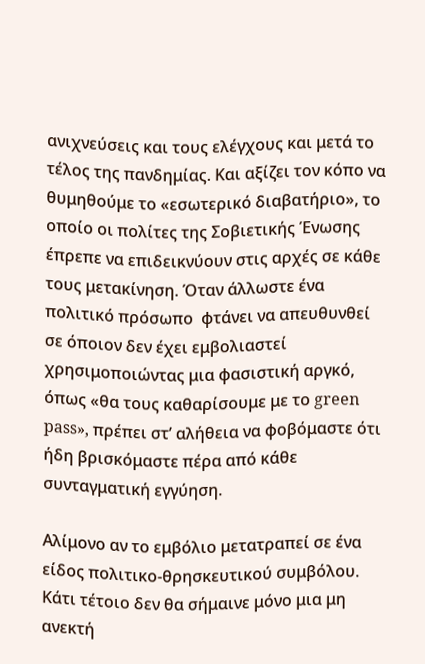ανιχνεύσεις και τους ελέγχους και μετά το τέλος της πανδημίας. Και αξίζει τον κόπο να θυμηθούμε το «εσωτερικό διαβατήριο», το οποίο οι πολίτες της Σοβιετικής Ένωσης έπρεπε να επιδεικνύουν στις αρχές σε κάθε τους μετακίνηση. Όταν άλλωστε ένα πολιτικό πρόσωπο  φτάνει να απευθυνθεί σε όποιον δεν έχει εμβολιαστεί χρησιμοποιώντας μια φασιστική αργκό, όπως «θα τους καθαρίσουμε με το green pass», πρέπει στ’ αλήθεια να φοβόμαστε ότι ήδη βρισκόμαστε πέρα από κάθε συνταγματική εγγύηση.

Αλίμονο αν το εμβόλιο μετατραπεί σε ένα είδος πολιτικο-θρησκευτικού συμβόλου. Κάτι τέτοιο δεν θα σήμαινε μόνο μια μη ανεκτή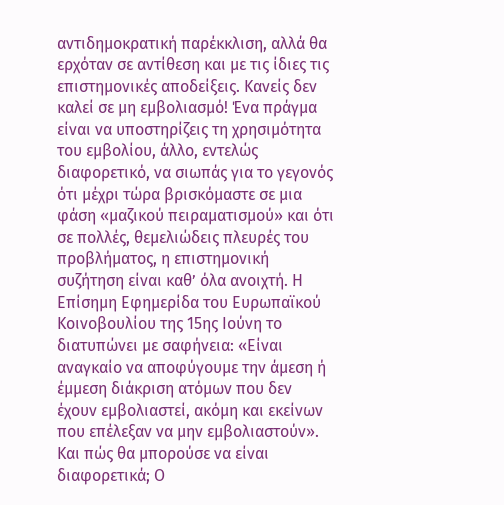αντιδημοκρατική παρέκκλιση, αλλά θα ερχόταν σε αντίθεση και με τις ίδιες τις επιστημονικές αποδείξεις. Κανείς δεν καλεί σε μη εμβολιασμό! Ένα πράγμα είναι να υποστηρίζεις τη χρησιμότητα του εμβολίου, άλλο, εντελώς διαφορετικό, να σιωπάς για το γεγονός ότι μέχρι τώρα βρισκόμαστε σε μια φάση «μαζικού πειραματισμού» και ότι σε πολλές, θεμελιώδεις πλευρές του προβλήματος, η επιστημονική συζήτηση είναι καθ’ όλα ανοιχτή. Η Επίσημη Εφημερίδα του Ευρωπαϊκού Κοινοβουλίου της 15ης Ιούνη το διατυπώνει με σαφήνεια: «Είναι αναγκαίο να αποφύγουμε την άμεση ή έμμεση διάκριση ατόμων που δεν έχουν εμβολιαστεί, ακόμη και εκείνων που επέλεξαν να μην εμβολιαστούν». Και πώς θα μπορούσε να είναι διαφορετικά; Ο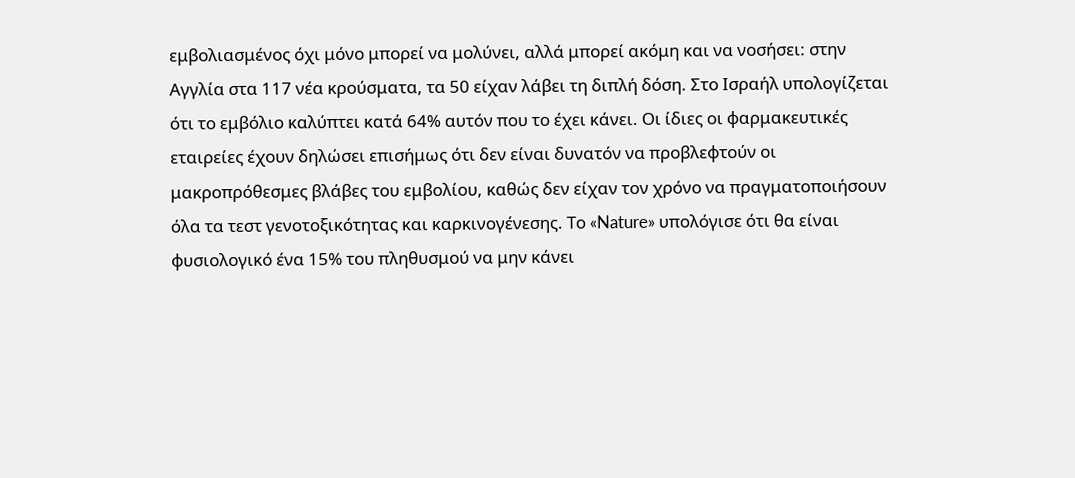εμβολιασμένος όχι μόνο μπορεί να μολύνει, αλλά μπορεί ακόμη και να νοσήσει: στην Αγγλία στα 117 νέα κρούσματα, τα 50 είχαν λάβει τη διπλή δόση. Στο Ισραήλ υπολογίζεται ότι το εμβόλιο καλύπτει κατά 64% αυτόν που το έχει κάνει. Οι ίδιες οι φαρμακευτικές εταιρείες έχουν δηλώσει επισήμως ότι δεν είναι δυνατόν να προβλεφτούν οι μακροπρόθεσμες βλάβες του εμβολίου, καθώς δεν είχαν τον χρόνο να πραγματοποιήσουν όλα τα τεστ γενοτοξικότητας και καρκινογένεσης. Το «Nature» υπολόγισε ότι θα είναι φυσιολογικό ένα 15% του πληθυσμού να μην κάνει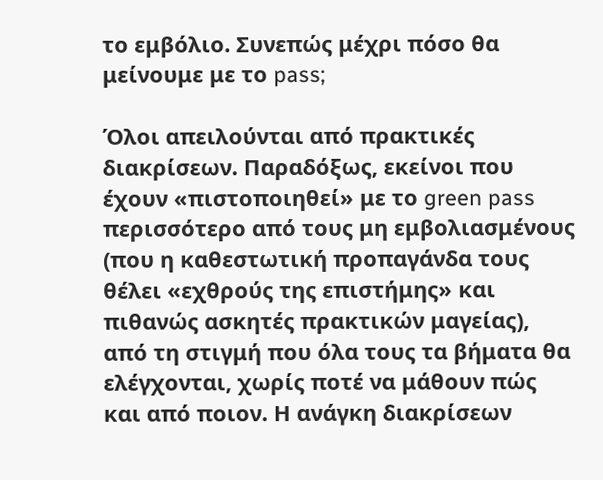το εμβόλιο. Συνεπώς μέχρι πόσο θα μείνουμε με το pass;

Όλοι απειλούνται από πρακτικές διακρίσεων. Παραδόξως, εκείνοι που έχουν «πιστοποιηθεί» με το green pass περισσότερο από τους μη εμβολιασμένους (που η καθεστωτική προπαγάνδα τους θέλει «εχθρούς της επιστήμης» και πιθανώς ασκητές πρακτικών μαγείας), από τη στιγμή που όλα τους τα βήματα θα ελέγχονται, χωρίς ποτέ να μάθουν πώς και από ποιον. Η ανάγκη διακρίσεων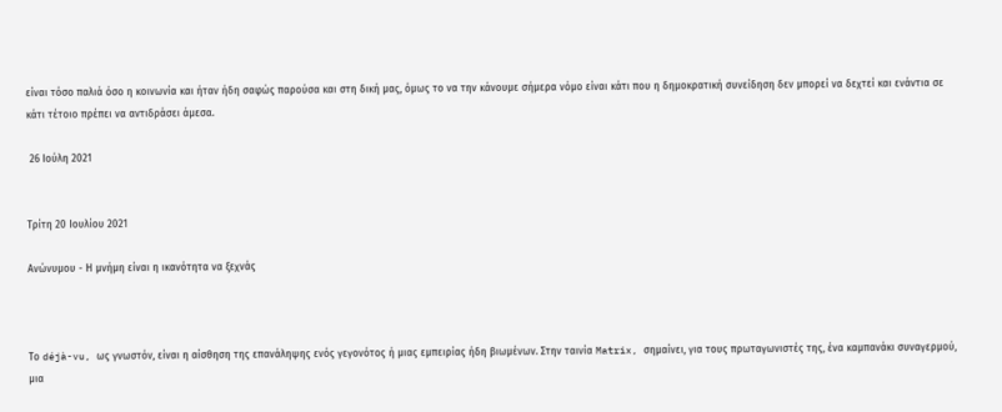είναι τόσο παλιά όσο η κοινωνία και ήταν ήδη σαφώς παρούσα και στη δική μας, όμως το να την κάνουμε σήμερα νόμο είναι κάτι που η δημοκρατική συνείδηση δεν μπορεί να δεχτεί και ενάντια σε κάτι τέτοιο πρέπει να αντιδράσει άμεσα.

 26 Ιούλη 2021


Τρίτη 20 Ιουλίου 2021

Ανώνυμου - Η μνήμη είναι η ικανότητα να ξεχνάς



Το déjà-vu, ως γνωστόν, είναι η αίσθηση της επανάληψης ενός γεγονότος ή μιας εμπειρίας ήδη βιωμένων. Στην ταινία Matrix, σημαίνει, για τους πρωταγωνιστές της, ένα καμπανάκι συναγερμού, μια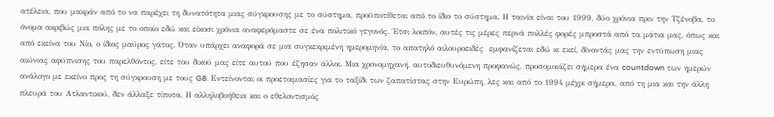ατέλεια, που μακράν από το να παρέχει τη δυνατότητα μιας σύγκρουσης με το σύστημα, προϋποτίθεται από το ίδιο το σύστημα. Η ταινία είναι του 1999, δύο χρόνια πριν την Τζένοβα, το όνομα ακριβώς μια πόλης με το οποίο εδώ και είκοσι χρόνια αναφερόμαστε σε ένα πολιτικό γεγονός. Έτσι λοιπόν, αυτές τις μέρες περνά πολλές φορές μπροστά από τα μάτια μας, όπως και από εκείνα του Νίο, ο ίδιος μαύρος γάτος. Όταν υπάρχει αναφορά σε μια συγκεκριμένη ημερομηνία, το απατηλό αιλουροειδές  εμφανίζεται εδώ κι εκεί, δίνοντάς μας την εντύπωση μιας αιώνιας αφύπνισης του παρελθόντος, είτε του δικού μας είτε αυτού που έζησαν άλλοι. Μια χρονομηχανή, αυτοδιευθυνόμενη προφανώς, προσομοιάζει σήμερα ένα countdown των ημερών ανάλογο με εκείνο προς τη σύγκρουση με τους G8. Εντείνονται οι προετοιμασίες για το ταξίδι των ζαπατίστας στην Ευρώπη, λες και από το 1994 μέχρι σήμερα, από τη μια και την άλλη πλευρά του Ατλαντικού, δεν άλλαξε τίποτα. Η αλληλοβοήθεια και ο εθελοντισμός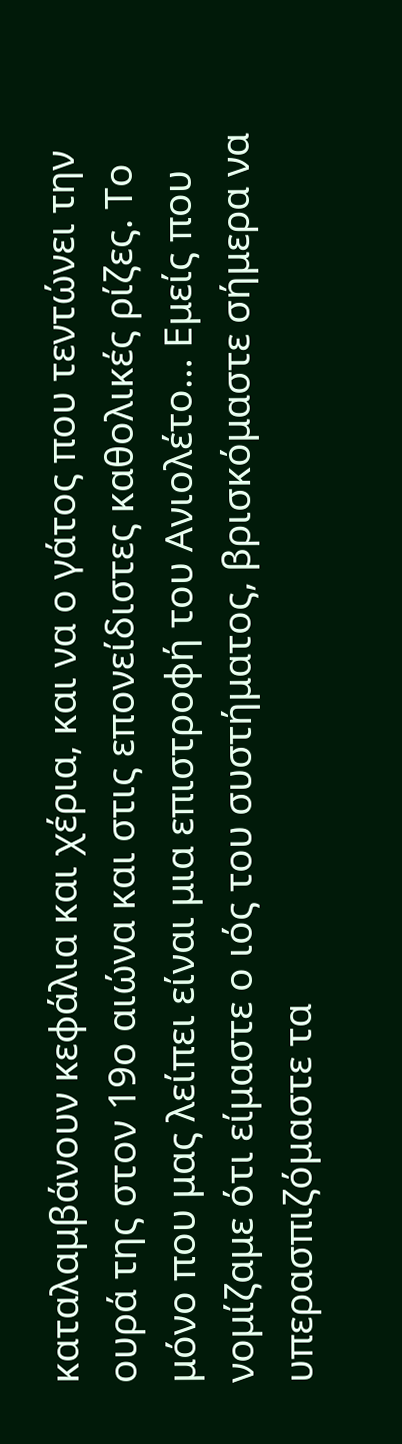καταλαμβάνουν κεφάλια και χέρια, και να ο γάτος που τεντώνει την ουρά της στον 19ο αιώνα και στις επονείδιστες καθολικές ρίζες. Το μόνο που μας λείπει είναι μια επιστροφή του Ανιολέτο… Εμείς που νομίζαμε ότι είμαστε ο ιός του συστήματος, βρισκόμαστε σήμερα να υπερασπιζόμαστε τα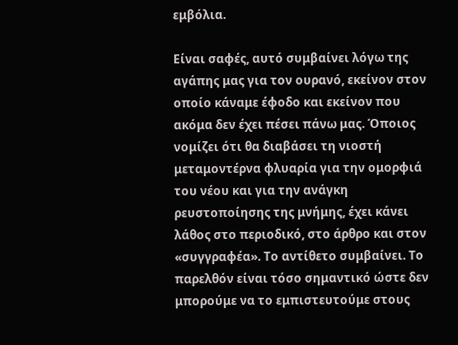εμβόλια.

Είναι σαφές, αυτό συμβαίνει λόγω της αγάπης μας για τον ουρανό, εκείνον στον οποίο κάναμε έφοδο και εκείνον που ακόμα δεν έχει πέσει πάνω μας. Όποιος νομίζει ότι θα διαβάσει τη νιοστή μεταμοντέρνα φλυαρία για την ομορφιά του νέου και για την ανάγκη ρευστοποίησης της μνήμης, έχει κάνει λάθος στο περιοδικό, στο άρθρο και στον «συγγραφέα». Το αντίθετο συμβαίνει. Το παρελθόν είναι τόσο σημαντικό ώστε δεν μπορούμε να το εμπιστευτούμε στους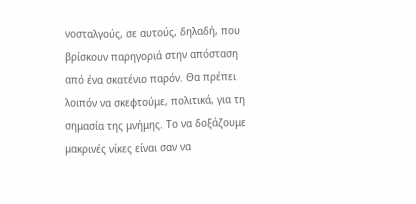νοσταλγούς, σε αυτούς, δηλαδή, που βρίσκουν παρηγοριά στην απόσταση από ένα σκατένιο παρόν. Θα πρέπει λοιπόν να σκεφτούμε, πολιτικά, για τη σημασία της μνήμης. Το να δοξάζουμε μακρινές νίκες είναι σαν να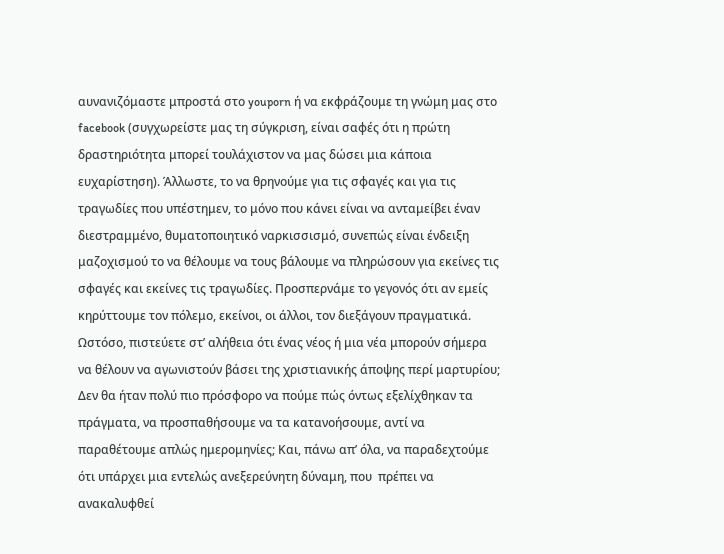αυνανιζόμαστε μπροστά στο youporn ή να εκφράζουμε τη γνώμη μας στο facebook (συγχωρείστε μας τη σύγκριση, είναι σαφές ότι η πρώτη δραστηριότητα μπορεί τουλάχιστον να μας δώσει μια κάποια ευχαρίστηση). Άλλωστε, το να θρηνούμε για τις σφαγές και για τις τραγωδίες που υπέστημεν, το μόνο που κάνει είναι να ανταμείβει έναν διεστραμμένο, θυματοποιητικό ναρκισσισμό, συνεπώς είναι ένδειξη μαζοχισμού το να θέλουμε να τους βάλουμε να πληρώσουν για εκείνες τις σφαγές και εκείνες τις τραγωδίες. Προσπερνάμε το γεγονός ότι αν εμείς κηρύττουμε τον πόλεμο, εκείνοι, οι άλλοι, τον διεξάγουν πραγματικά. Ωστόσο, πιστεύετε στ’ αλήθεια ότι ένας νέος ή μια νέα μπορούν σήμερα να θέλουν να αγωνιστούν βάσει της χριστιανικής άποψης περί μαρτυρίου; Δεν θα ήταν πολύ πιο πρόσφορο να πούμε πώς όντως εξελίχθηκαν τα πράγματα, να προσπαθήσουμε να τα κατανοήσουμε, αντί να παραθέτουμε απλώς ημερομηνίες; Και, πάνω απ’ όλα, να παραδεχτούμε ότι υπάρχει μια εντελώς ανεξερεύνητη δύναμη, που  πρέπει να ανακαλυφθεί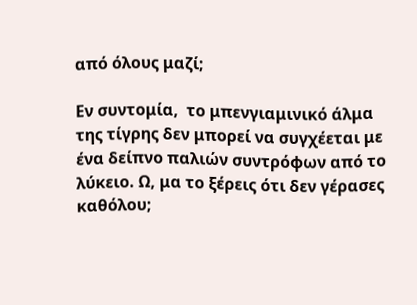από όλους μαζί;

Εν συντομία,  το μπενγιαμινικό άλμα της τίγρης δεν μπορεί να συγχέεται με ένα δείπνο παλιών συντρόφων από το λύκειο. Ω, μα το ξέρεις ότι δεν γέρασες καθόλου;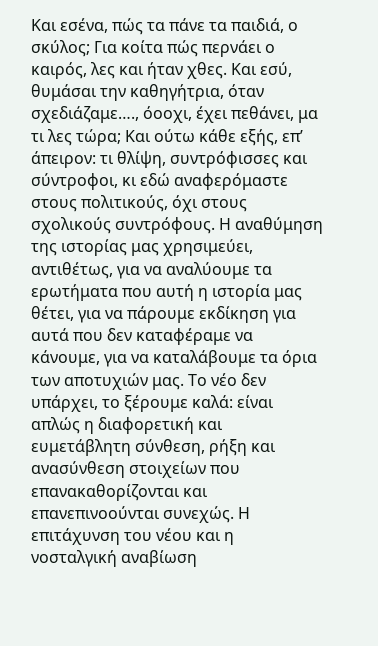Και εσένα, πώς τα πάνε τα παιδιά, ο σκύλος; Για κοίτα πώς περνάει ο καιρός, λες και ήταν χθες. Και εσύ,  θυμάσαι την καθηγήτρια, όταν σχεδιάζαμε…., όοοχι, έχει πεθάνει, μα τι λες τώρα; Και ούτω κάθε εξής, επ’ άπειρον: τι θλίψη, συντρόφισσες και σύντροφοι, κι εδώ αναφερόμαστε στους πολιτικούς, όχι στους σχολικούς συντρόφους. Η αναθύμηση της ιστορίας μας χρησιμεύει, αντιθέτως, για να αναλύουμε τα ερωτήματα που αυτή η ιστορία μας θέτει, για να πάρουμε εκδίκηση για αυτά που δεν καταφέραμε να κάνουμε, για να καταλάβουμε τα όρια των αποτυχιών μας. Το νέο δεν υπάρχει, το ξέρουμε καλά: είναι απλώς η διαφορετική και ευμετάβλητη σύνθεση, ρήξη και ανασύνθεση στοιχείων που επανακαθορίζονται και επανεπινοούνται συνεχώς. Η επιτάχυνση του νέου και η νοσταλγική αναβίωση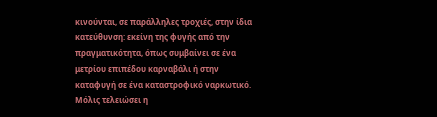κινούνται, σε παράλληλες τροχιές, στην ίδια κατεύθυνση: εκείνη της φυγής από την πραγματικότητα, όπως συμβαίνει σε ένα μετρίου επιπέδου καρναβάλι ή στην καταφυγή σε ένα καταστροφικό ναρκωτικό. Μόλις τελειώσει η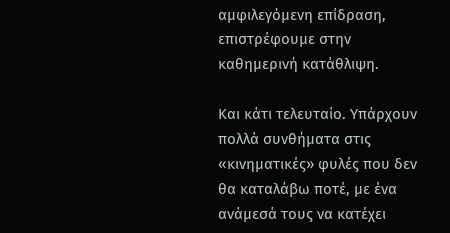αμφιλεγόμενη επίδραση, επιστρέφουμε στην καθημερινή κατάθλιψη.

Και κάτι τελευταίο. Υπάρχουν πολλά συνθήματα στις «κινηματικές» φυλές που δεν θα καταλάβω ποτέ, με ένα ανάμεσά τους να κατέχει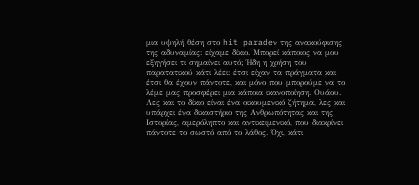μια υψηλή θέση στο hit paradeν της ανακούφισης της αδυναμίας: είχαμε δίκιο. Μπορεί κάποιος να μου εξηγήσει τι σημαίνει αυτό; Ήδη η χρήση του παρατατικού κάτι λέει: έτσι είχαν τα πράγματα και έτσι θα έχουν πάντοτε, και μόνο που μπορούμε να το λέμε μας προσφέρει μια κάποια ικανοποίηση. Ουάου. Λες και το δίκιο είναι ένα οικουμενικό ζήτημα, λες και υπάρχει ένα δικαστήριο της Ανθρωπότητας και της Ιστορίας, αμερόληπτο και αντικειμενικό, που διακρίνει πάντοτε το σωστό από το λάθος. Όχι, κάτι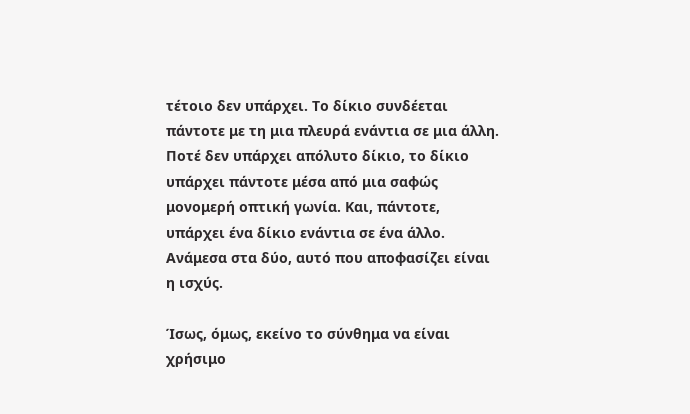τέτοιο δεν υπάρχει. Το δίκιο συνδέεται πάντοτε με τη μια πλευρά ενάντια σε μια άλλη. Ποτέ δεν υπάρχει απόλυτο δίκιο, το δίκιο υπάρχει πάντοτε μέσα από μια σαφώς μονομερή οπτική γωνία. Και, πάντοτε, υπάρχει ένα δίκιο ενάντια σε ένα άλλο. Ανάμεσα στα δύο, αυτό που αποφασίζει είναι η ισχύς.

Ίσως, όμως, εκείνο το σύνθημα να είναι χρήσιμο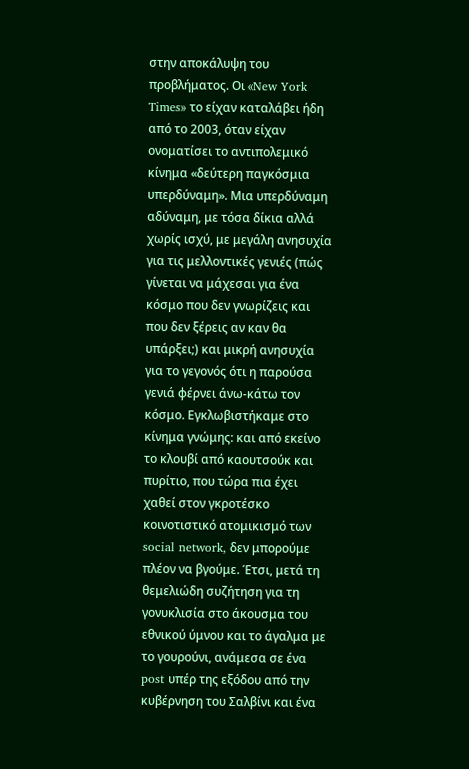στην αποκάλυψη του προβλήματος. Οι «New York Times» το είχαν καταλάβει ήδη από το 2003, όταν είχαν ονοματίσει το αντιπολεμικό κίνημα «δεύτερη παγκόσμια υπερδύναμη». Μια υπερδύναμη αδύναμη, με τόσα δίκια αλλά χωρίς ισχύ, με μεγάλη ανησυχία για τις μελλοντικές γενιές (πώς γίνεται να μάχεσαι για ένα κόσμο που δεν γνωρίζεις και που δεν ξέρεις αν καν θα υπάρξει;) και μικρή ανησυχία για το γεγονός ότι η παρούσα γενιά φέρνει άνω-κάτω τον κόσμο. Εγκλωβιστήκαμε στο κίνημα γνώμης: και από εκείνο το κλουβί από καουτσούκ και πυρίτιο, που τώρα πια έχει χαθεί στον γκροτέσκο κοινοτιστικό ατομικισμό των social network, δεν μπορούμε πλέον να βγούμε. Έτσι, μετά τη θεμελιώδη συζήτηση για τη γονυκλισία στο άκουσμα του εθνικού ύμνου και το άγαλμα με το γουρούνι, ανάμεσα σε ένα post υπέρ της εξόδου από την κυβέρνηση του Σαλβίνι και ένα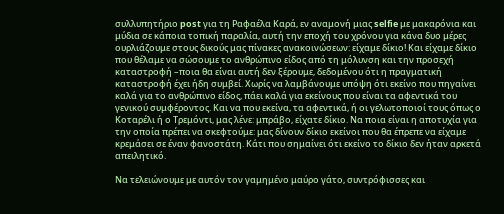συλλυπητήριο post για τη Ραφαέλα Καρά, εν αναμονή μιας selfie με μακαρόνια και μύδια σε κάποια τοπική παραλία, αυτή την εποχή του χρόνου για κάνα δυο μέρες ουρλιάζουμε στους δικούς μας πίνακες ανακοινώσεων: είχαμε δίκιο! Και είχαμε δίκιο που θέλαμε να σώσουμε το ανθρώπινο είδος από τη μόλυνση και την προσεχή καταστροφή –ποια θα είναι αυτή δεν ξέρουμε, δεδομένου ότι η πραγματική καταστροφή έχει ήδη συμβεί. Χωρίς να λαμβάνουμε υπόψη ότι εκείνο που πηγαίνει καλά για το ανθρώπινο είδος, πάει καλά για εκείνους που είναι τα αφεντικά του γενικού συμφέροντος. Και να που εκείνα, τα αφεντικά, ή οι γελωτοποιοί τους όπως ο Κοταρέλι ή ο Τρεμόντι, μας λένε: μπράβο, είχατε δίκιο. Να ποια είναι η αποτυχία για την οποία πρέπει να σκεφτούμε: μας δίνουν δίκιο εκείνοι που θα έπρεπε να είχαμε κρεμάσει σε έναν φανοστάτη. Κάτι που σημαίνει ότι εκείνο το δίκιο δεν ήταν αρκετά απειλητικό.

Να τελειώνουμε με αυτόν τον γαμημένο μαύρο γάτο, συντρόφισσες και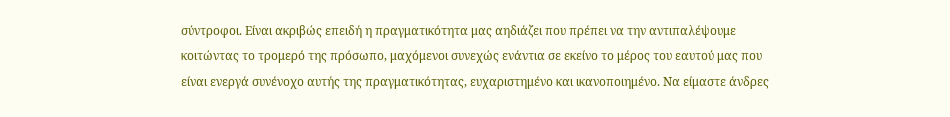σύντροφοι. Είναι ακριβώς επειδή η πραγματικότητα μας αηδιάζει που πρέπει να την αντιπαλέψουμε κοιτώντας το τρομερό της πρόσωπο, μαχόμενοι συνεχώς ενάντια σε εκείνο το μέρος του εαυτού μας που είναι ενεργά συνένοχο αυτής της πραγματικότητας, ευχαριστημένο και ικανοποιημένο. Να είμαστε άνδρες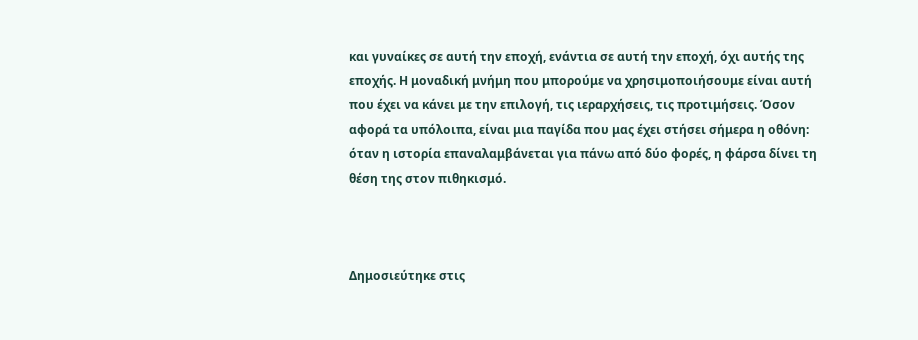και γυναίκες σε αυτή την εποχή, ενάντια σε αυτή την εποχή, όχι αυτής της εποχής. Η μοναδική μνήμη που μπορούμε να χρησιμοποιήσουμε είναι αυτή που έχει να κάνει με την επιλογή, τις ιεραρχήσεις, τις προτιμήσεις. Όσον αφορά τα υπόλοιπα, είναι μια παγίδα που μας έχει στήσει σήμερα η οθόνη: όταν η ιστορία επαναλαμβάνεται για πάνω από δύο φορές, η φάρσα δίνει τη θέση της στον πιθηκισμό.



Δημοσιεύτηκε στις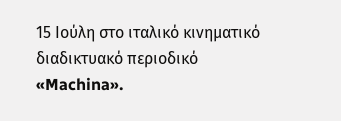15 Ιούλη στο ιταλικό κινηματικό διαδικτυακό περιοδικό «Machina».